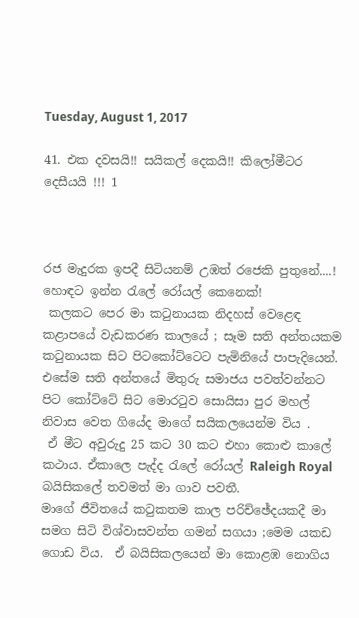Tuesday, August 1, 2017

41. එක දවසයි!! සයිකල් දෙකයි!! කිලෝමීටර දෙසීයයි !!! 1



රජ මැදුරක ඉපදී සිටියනම් උඹත් රජෙකි පුතුනේ....!
හොඳට ඉන්න රැලේ රෝයල් කෙනෙක්!
 කලකට පෙර මා කටුනායක නිදහස් වෙළෙඳ කළාපයේ වැඩකරණ කාලයේ ; සෑම සති අන්තයකම කටුනායක සිට පිටකෝට්ටෙට පැමිනියේ පාපැදියෙන්‍. එසේම සති අන්තයේ මිතුරු සමාජය පවත්වන්නට පිට කෝට්ටේ සිට මොරටුව සොයිසා පුර මහල් නිවාස වෙත ගියේද මාගේ සයිකලයෙන්ම විය .
 ඒ මීට අවුරුදු 25 කට 30 කට එහා කොළු කාලේ  කථාය. ඒකාලෙ පැද්ද රැලේ රෝයල් Raleigh Royal බයිසිකලේ තවමත් මා ගාව පවතී.
මාගේ ජීවිතයේ කටුකතම කාල පරිච්ඡේදයකදී මා සමග සිටි විශ්වාසවන්ත ගමන් සගයා ;මෙම යකඩ ගොඩ විය.  ඒ බයිසිකලයෙන් මා කොළඹ නොගිය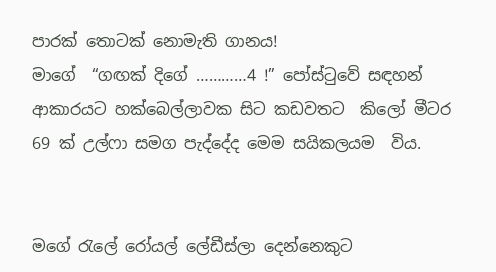පාරක් තොටක් නොමැති ගානය!
මාගේ  “ගඟක් දිගේ …………4 !” පෝස්ටුවේ සඳහන් ආකාරයට හක්බෙල්ලාවක සිට කඩවතට  කිලෝ මීටර 69 ක් උල්ෆා සමග පැද්දේද මෙම සයිකලයම  විය.


මගේ රැලේ රෝයල් ලේඩීස්ලා දෙන්නෙකුට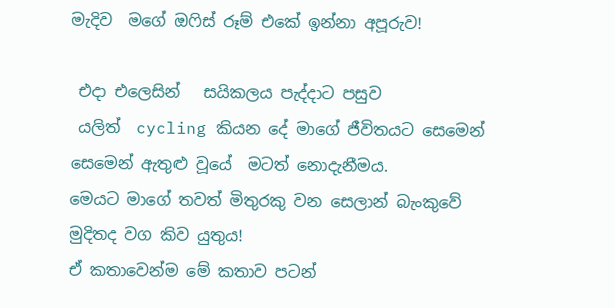මැදිව  මගේ ඔෆිස් රූම් එකේ ඉන්නා අපූරුව!

 එදා එලෙසින්   සයිකලය පැද්දාට පසුව
 යලිත්  cycling කියන දේ මාගේ ජීවිතයට සෙමෙන් සෙමෙන් ඇතුළු වූයේ  මටත් නොදැනීමය.
මෙයට මාගේ තවත් මිතුරකු වන සෙලාන් බැංකුවේ මුදිතද වග කිව යුතුය!
ඒ කතාවෙන්ම මේ කතාව පටන්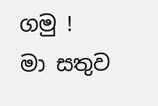ගමු !
මා සතුව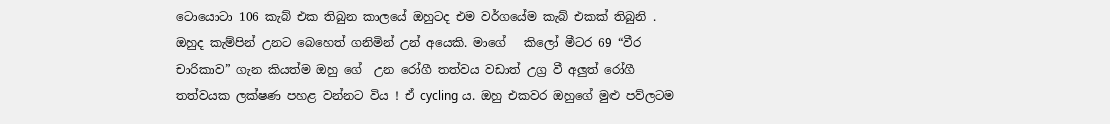ටොයොටා 106 කැබ් එක තිබුන කාලයේ ඔහුටද එම වර්ගයේම කැබ් එකක් තිබුනි .
ඔහුද කැම්පින් උනට බෙහෙත් ගනිමින් උන් අයෙකි. මාගේ   කිලෝ මීටර 69 “වීර චාරිකාව” ගැන කියත්ම ඔහු ගේ  උන රෝගී තත්වය වඩාත් උග්‍ර වී අලුත් රෝගී තත්වයක ලක්ෂණ පහළ වන්නට විය ! ඒ cycling ය. ඔහු එකවර ඔහුගේ මුළු පව්ලටම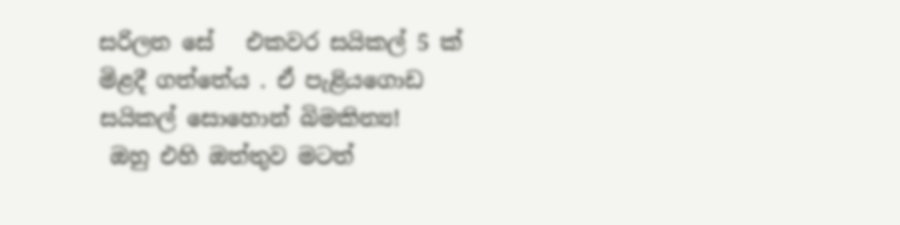සරිලන සේ   එකවර සයිකල් 5 ක් මිළදී ගත්තේය . ඒ පැළියගොඩ සයිකල් සොහොන් බිමකින්‍ය!
 ඔහු එහි ඔත්තුව මටත්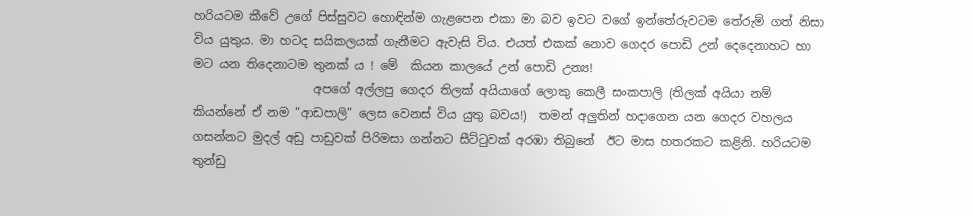හරියටම කීවේ උගේ පිස්සුවට හොඳින්ම ගැළපෙන එකා මා බව ඉවට වගේ ඉන්තේරුවටම තේරුම් ගත් නිසා විය යුතුය. මා හටද සයිකලයක් ගැනීමට ඇවැසි විය. එයත් එකක් නොව ගෙදර පොඩි උන් දෙදෙනාහට හා මට යන තිදෙනාටම තුනක් ය ! මේ  කියන කාලයේ උන් පොඩි උන්‍ය!
                    අපගේ අල්ලපු ගෙදර තිලක් අයියාගේ ලොකු කෙලී සංකපාලි (තිලක් අයියා නම් කියන්නේ ඒ නම “ආඩපාලි” ලෙස වෙනස් විය යුතු බවය!)  තමන් අලුතින් හදාගෙන යන ගෙදර වහලය ගසන්නට මුදල් අඩු පාඩුවක් පිරිමසා ගන්නට සීට්ටුවක් අරඹා තිබුනේ  ඊට මාස හතරකට කළිනි. හරියටම  තුන්ඩු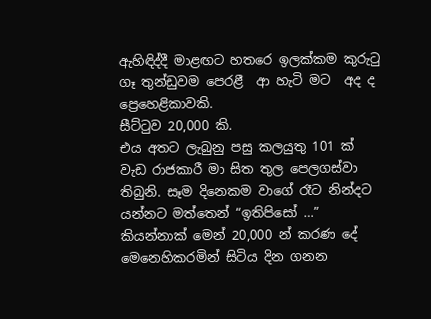ඇහිඳිද්දී මාළඟට හතරෙ ඉලක්කම කුරුටු ගෑ තුන්ඩුවම පෙරළී  ආ හැටි මට  අද ද ප්‍රෙහෙළිකාවකි.
සීට්ටුව 20,000 කි.
එය අතට ලැබුනු පසු කලයුතු 101 ක් වැඩ රාජකාරී මා සිත තුල පෙලගස්වා තිබුනි. සෑම දිනෙකම වාගේ රෑට නින්දට යන්නට මත්තෙන් “ඉතිපිසෝ …” කියන්නාක් මෙන් 20,000 න් කරණ දේ මෙනෙහිකරමින් සිටිය දින ගනන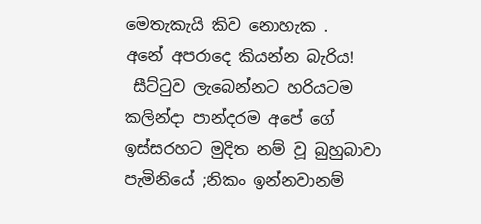මෙතැකැයි කිව නොහැක .
අනේ අපරාදෙ කියන්න බැරිය!
 සීට්ටුව ලැබෙන්නට හරියටම  කලින්දා පාන්දරම අපේ ගේ ඉස්සරහට මුදිත නම් වූ බුහුබාවා පැමිනියේ ;නිකං ඉන්නවානම්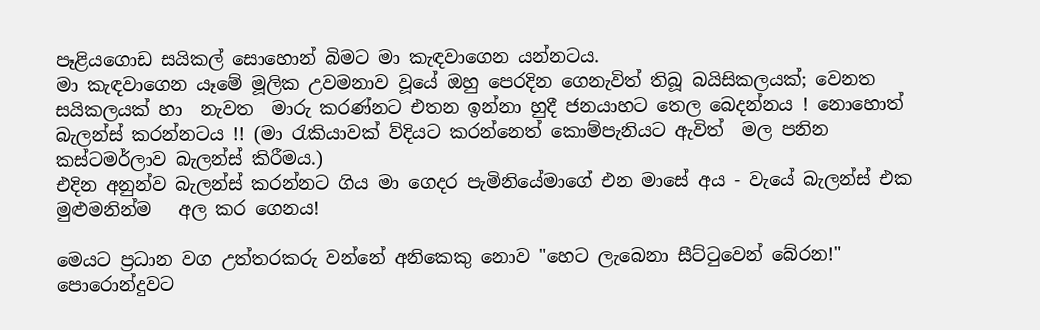පෑළියගොඩ සයිකල් සොහොන් බිමට මා කැඳවාගෙන යන්නටය.
මා කැඳවාගෙන යෑමේ මූලික උවමනාව වූයේ ඔහු පෙරදින ගෙනැවිත් තිබූ බයිසිකලයක්; වෙනත සයිකලයක් හා  නැවත  මාරු කරණ්නට එතන ඉන්නා හුදී ජනයාහට තෙල බෙදන්නය ! නොහොත් බැලන්ස් කරන්නටය !! (මා රැකියාවක් ව්දියට කරන්නෙත් කොම්පැනියට ඇවිත්  මල පනින කස්ටමර්ලාව බැලන්ස් කිරීමය.)
එදින අනුන්ව බැලන්ස් කරන්නට ගිය මා ගෙදර පැමිනියේමාගේ එන මාසේ අය - වැයේ බැලන්ස් එක  මුළුමනින්ම   අල කර ගෙනය!

මෙයට ප්‍රධාන වග උත්තරකරු වන්නේ අනිකෙකු නොව "හෙට ලැබෙනා සීට්ටුවෙන් බේරන!"  පොරොන්දුවට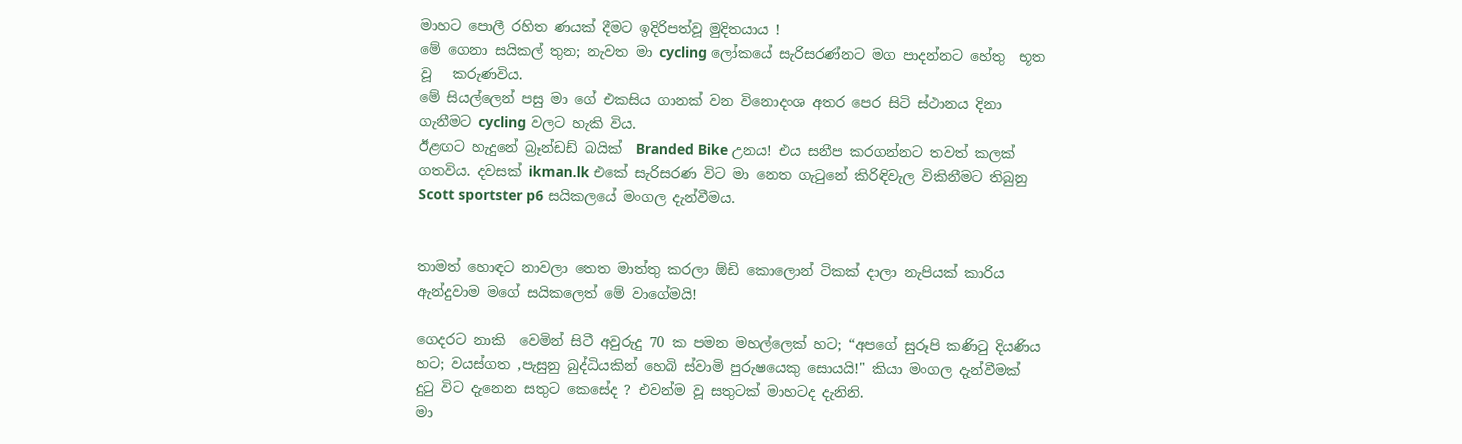මාහට පොලී රහිත ණයක් දීමට ඉදිරිපත්වූ මුදිතයාය !
මේ ගෙනා සයිකල් තුන; නැවත මා cycling ලෝකයේ සැරිසරණ්නට මග පාදන්නට හේතු  භූත වූ   කරුණවිය.
මේ සියල්ලෙන් පසු මා ගේ එකසිය ගානක් වන විනොදංශ අතර පෙර සිටි ස්ථානය දිනා ගැනීමට cycling වලට හැකි විය.
ඊළඟට හැදුනේ බ්‍රෑන්ඩඩ් බයික්  Branded Bike උනය! එය සනීප කරගන්නට තවත් කලක් ගතවිය. දවසක් ikman.lk එකේ සැරිසරණ විට මා නෙත ගැටුනේ කිරිඳිවැල විකිනීමට තිබුනු Scott sportster p6 සයිකලයේ මංගල දැන්වීමය.


තාමත් හොඳට නාවලා තෙත මාත්තු කරලා ඕඩි කොලොන් ටිකක් දාලා නැපියක් කාරිය ඇන්දුවාම මගේ සයිකලෙත් මේ වාගේමයි!

ගෙදරට නාකි  වෙමින් සිටී අවුරුදු 70 ක පමන මහල්ලෙක් හට; “අපගේ සුරූපි කණිටු දියණිය හට; වයස්ගත ,පැසුනු බුද්ධියකින් හෙබි ස්වාමි පුරුෂයෙකු සොයයි!" කියා මංගල දැන්වීමක් දුටු විට දැනෙන සතුට කෙසේද ? එවන්ම වූ සතුටක් මාහටද දැනිනි.
මා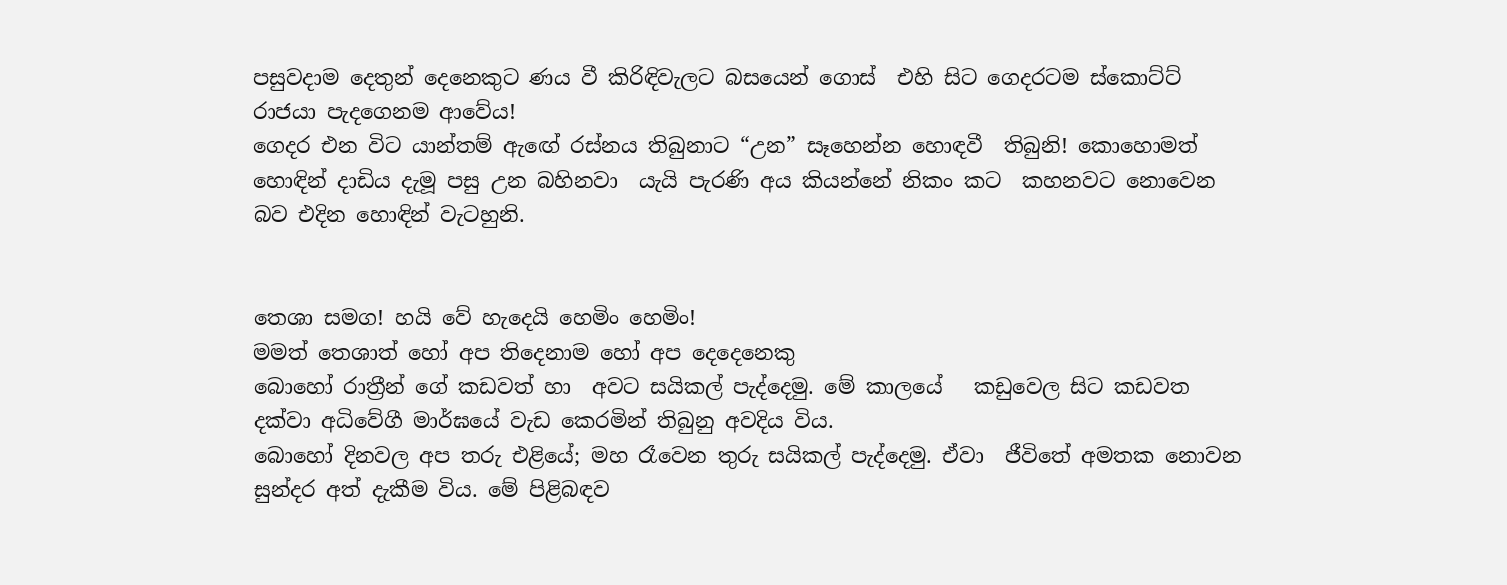පසුවදාම දෙතුන් දෙනෙකුට ණය වී කිරිඳිවැලට බසයෙන් ගොස්  එහි සිට ගෙදරටම ස්කොට්ට් රාජයා පැදගෙනම ආවේය!
ගෙදර එන විට යාන්තම් ඇඟේ රස්නය තිබුනාට “උන” සෑහෙන්න හොඳවී  තිබුනි! කොහොමත් හොඳින් දාඩිය දැමූ පසු උන බහිනවා  යැයි පැරණි අය කියන්නේ නිකං කට  කහනවට නොවෙන බව එදින හොඳින් වැටහුනි.


තෙශා සමග! හයි වේ හැදෙයි හෙමිං හෙමිං!
මමත් තෙශාත් හෝ අප තිදෙනාම හෝ අප දෙදෙනෙකු
බොහෝ රාත්‍රීන් ගේ කඩවත් හා  අවට සයිකල් පැද්දෙමු. මේ කාලයේ   කඩුවෙල සිට කඩවත දක්වා අධිවේගී මාර්ඝයේ වැඩ කෙරමින් තිබුනු අවදිය විය.
බොහෝ දිනවල අප තරු එළියේ; මහ රෑවෙන තුරු සයිකල් පැද්දෙමු. ඒවා  ජීවිතේ අමතක නොවන සුන්දර අත් දැකීම විය. මේ පිළිබඳව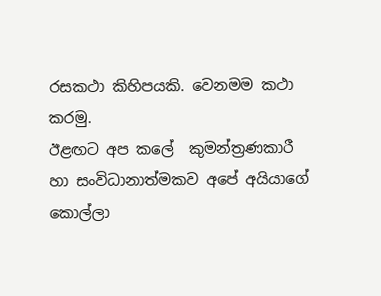රසකථා කිහිපයකි. වෙනමම කථා කරමු.
ඊළඟට අප කලේ  කුමන්ත්‍රණකාරී හා සංවිධානාත්මකව අපේ අයියාගේ කොල්ලා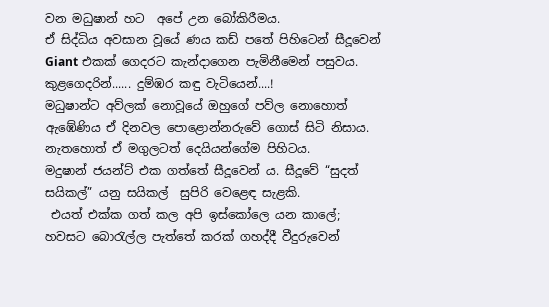වන මධුෂාන් හට  අපේ උන බෝකිරීමය.
ඒ සිද්ධිය අවසාන වූයේ ණය කඩ් පතේ පිහිටෙන් සීදූවෙන් Giant එකක් ගෙදරට කැන්දාගෙන පැමිනීමෙන් පසුවය.
කුළගෙදරින්...... දුම්ඹර කඳු වැටියෙන්....!
මධුෂාන්ට අව්ලක් නොවූයේ ඔහුගේ පව්ල නොහොත් ඇඹේණිය ඒ දිනවල පොළොන්නරුවේ ගොස් සිටි නිසාය. නැතහොත් ඒ මගුලටත් දෙයියන්ගේම පිහිටය.
මදුෂාන් ජයන්ට් එක ගත්තේ සීදූවෙන් ය. සීදූවේ “සුදත් සයිකල්” යනු සයිකල්  සුපිරි වෙළෙඳ සැළකි.
 එයත් එක්ක ගත් කල අපි ඉස්කෝලෙ යන කාලේ; හවසට බොරැල්ල පැත්තේ කරක් ගහද්දී වීදුරුවෙන්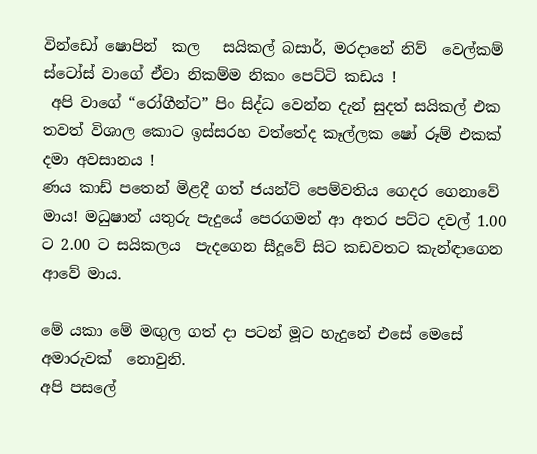වින්ඩෝ ෂොපින්  කල   සයිකල් බසාර්, මරදානේ නිව්  වෙල්කම් ස්ටෝස් වාගේ ඒවා නිකම්ම නිකං පෙට්ටි කඩය !
 අපි වාගේ “රෝගීන්ට” පිං සිද්ධ වෙන්න දැන් සුදත් සයිකල් එක තවත් විශාල කොට ඉස්සරහ වත්තේද කෑල්ලක ෂෝ රූම් එකක් දමා අවසානය !
ණය කාඩ් පතෙන් මිළදී ගත් ජයන්ට් පෙම්වතිය ගෙදර ගෙනාවේ මාය! මධුෂාන් යතුරු පැදුයේ පෙරගමන් ආ අතර පට්ට දවල් 1.00 ට 2.00 ට සයිකලය  පැදගෙන සීදූවේ සිට කඩවතට කැන්ඳාගෙන ආවේ මාය.

මේ යකා මේ මඟුල ගත් දා පටන් මූට හැදුනේ එසේ මෙසේ අමාරුවක්  නොවුනි.
අපි පසලේ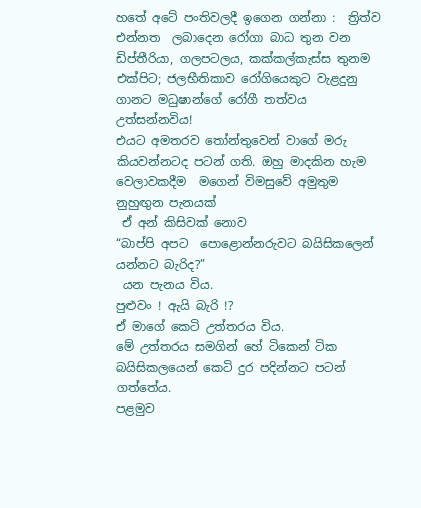හතේ අටේ පංතිවලදී ඉගෙන ගන්නා :  ත්‍රිත්ව  එන්නත  ලබාදෙන රෝගා බාධ තුන වන  ඩිප්තීරියා, ගලපටලය, කක්කල්කැස්ස තුනම එක්පිට; ජලභීතිකාව රෝගියෙකුට වැළදුනු ගානට මධුෂාන්ගේ රෝගී තත්වය උත්සන්නවිය!
එයට අමතරව තෝන්තුවෙන් වාගේ මරු කියවන්නටද පටන් ගති. ඔහු මාදකින හැම වෙලාවකදීම  මගෙන් විමසුවේ අමුතුම නුහුඟුන පැනයක්‍
 ඒ අන් කිසිවක් නොව
“බාප්පි අපට  පොළොන්නරුවට බයිසිකලෙන් යන්නට බැරිද?”
 යන පැනය විය.
පුළුවං ! ඇයි බැරි !?
ඒ මාගේ කෙටි උත්තරය විය.
මේ උත්තරය සමගින් හේ ටිකෙන් ටික බයිසිකලයෙන් කෙටි දුර පදින්නට පටන් ගත්තේය.
පළමුව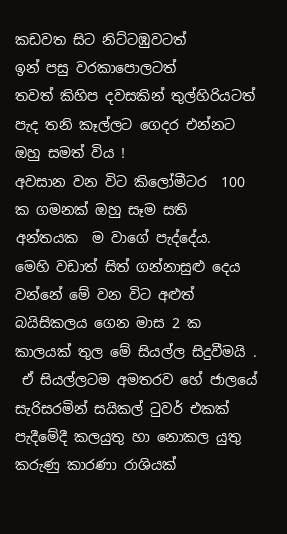කඩවත සිට නිට්ටඹුවටත්
ඉන් පසු වරකාපොලටත්
තවත් කිහිප දවසකින් තුල්හිරියටත් පැද තනි කෑල්ලට ගෙදර එන්නට
ඔහු සමත් විය !
අවසාන වන විට කිලෝමීටර  100 ක ගමනක් ඔහු සෑම සති   අන්තයක  ම වාගේ පැද්දේය.
මෙහි වඩාත් සිත් ගන්නාසුළු දෙය වන්නේ මේ වන විට අළුත් බයිසිකලය ගෙන මාස 2 ක කාලයක් තුල මේ සියල්ල සිදුවීමයි .
 ඒ සියල්ලටම අමතරව හේ ජාලයේ සැරිසරමින් සයිකල් ටුවර් එකක් පැදීමේදී කලයුතු හා නොකල යුතු කරුණු කාරණා රාශියක්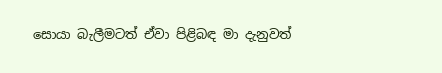සොයා බැලීමටත් ඒවා පිළිබඳ මා දැනුවත්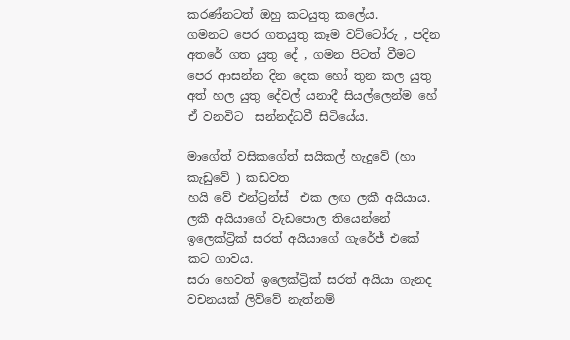කරණ්නටත් ඔහු කටයුතු කලේය.
ගමනට පෙර ගතයුතු කෑම වට්ටෝරු , පදින අතරේ ගත යුතු දේ , ගමන පිටත් වීමට පෙර ආසන්න දින දෙක හෝ තුන කල යුතු අත් හල යුතු දේවල් යනාදී සියල්ලෙන්ම හේ ඒ වනවිට  සන්නද්ධවී සිටියේය.

මාගේත් වසිකගේත් සයිකල් හැදුවේ (හා කැඩුවේ ) කඩවත
හයි වේ එන්ට්‍රන්ස්  එක ලඟ ලකී අයියාය.
ලකී අයියාගේ වැඩපොල තියෙන්නේ ඉලෙක්ට්‍රික් සරත් අයියාගේ ගැරේජ් එකේ කට ගාවය.
සරා හෙවත් ඉලෙක්ට්‍රික් සරත් අයියා ගැනද වචනයක් ලිව්වේ නැත්නම්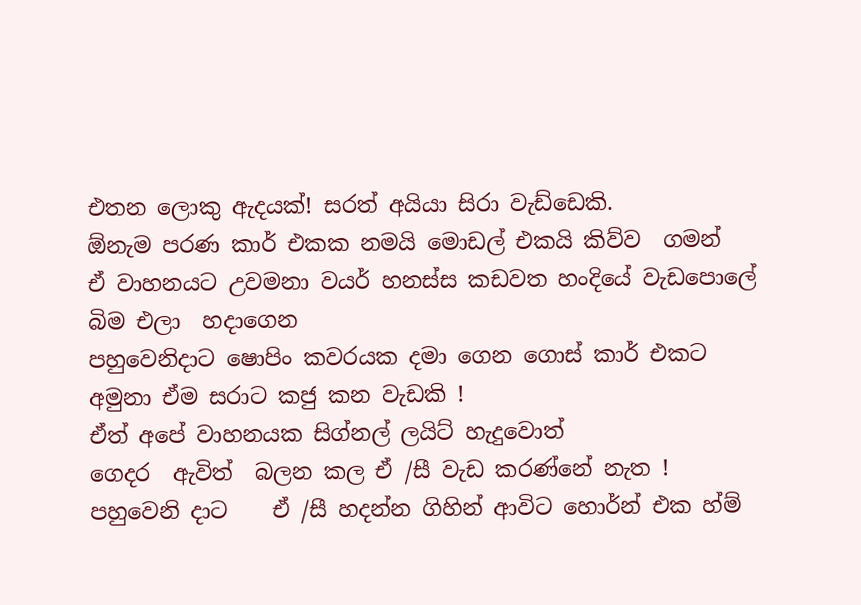එතන ලොකු ඇදයක්‍! සරත් අයියා සිරා වැඩ්ඩෙකි.
ඕනැම පරණ කාර් එකක නමයි මොඩල් එකයි කිව්ව  ගමන්
ඒ වාහනයට උවමනා වයර් හනස්ස කඩවත හංදියේ වැඩපොලේ බිම එලා  හදාගෙන
පහුවෙනිදාට ෂොපිං කවරයක දමා ගෙන ගොස් කාර් එකට අමුනා ඒම සරාට කජු කන වැඩකි !
ඒත් අපේ වාහනයක සිග්නල් ලයිට් හැදුවොත්
ගෙදර  ඇවිත්  බලන කල ඒ /සී වැඩ කරණ්නේ නැත !
පහුවෙනි දාට    ඒ /සී හදන්න ගිහින් ආවිට හොර්න් එක හ්ම්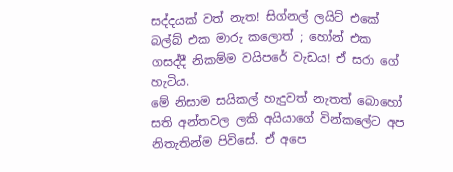සද්දයක් වත් නැත! සිග්නල් ලයිට් එකේ බල්බ් එක මාරු කලොත් ; හෝන් එක ගසද්දී නිකම්ම වයිපරේ වැඩය! ඒ සරා ගේ හැටිය.
මේ නිසාම සයිකල් හැදුවත් නැතත් බොහෝ සති අන්තවල ලකි අයියාගේ වින්කලේට අප නිතැතින්ම පිවිසේ. ඒ අපෙ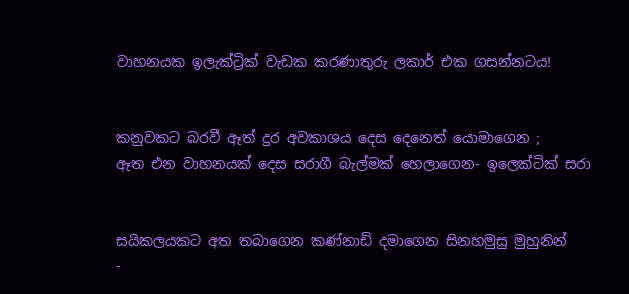වාහනයක ඉලැක්ට්‍රික් වැඩක කරණාතුරු ලකාර් එක ගසන්නටය!


කනුවකට බරවී ඈත් දුර අවකාශය දෙස දෙනෙත් යොමාගෙන ;
ඈත එන වාහනයක් දෙස සරාගී බැල්මක් හෙලාගෙන- ඉලෙක්ටික් සරා


සයිකලයකට අත තබාගෙන කණ්නාඩි දමාගෙන සිනහමුසු මුහුනින්
-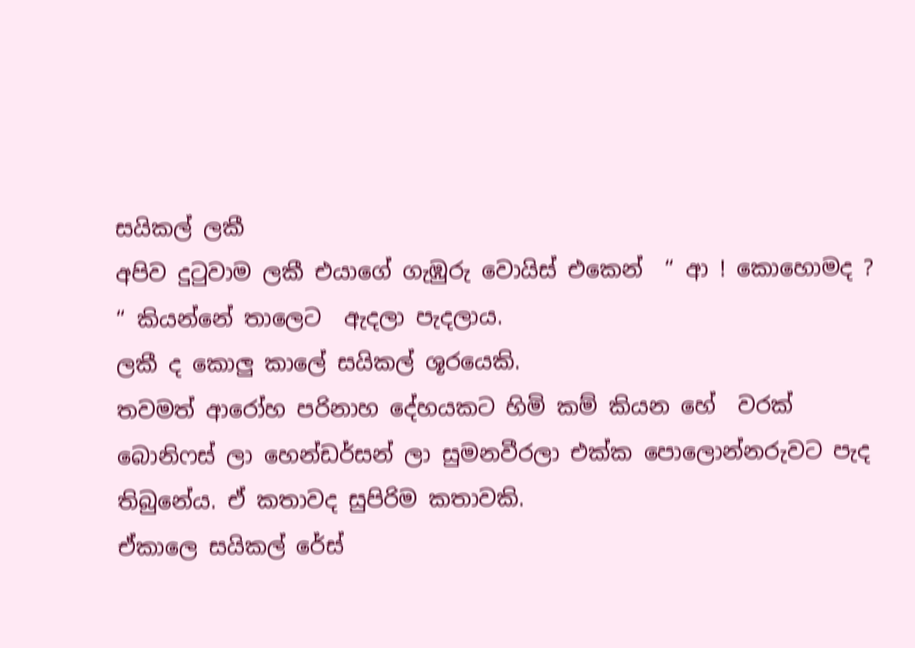සයිකල් ලකී
අපිව දුටුවාම ලකී එයාගේ ගැඹුරු වොයිස් එකෙන්  “ ආ ! කොහොමද ? “ කියන්නේ තාලෙට  ඇදලා පැදලාය.
ලකී ද කොලු කාලේ සයිකල් ශූරයෙකි.
තවමත් ආරෝහ පරිනාහ දේහයකට හිමි කම් කියන හේ  වරක්  බොනිෆස් ලා හෙන්ඩර්සන් ලා සුමනවීරලා එක්ක පොලොන්නරුවට පැද තිබුනේය. ඒ කතාවද සුපිරිම කතාවකි.
ඒකාලෙ සයිකල් රේස්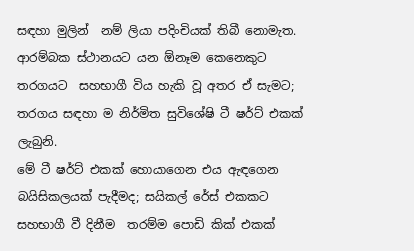සඳහා මුලින්  නම් ලියා පදිංචියක් තිබී නොමැත. ආරම්බක ස්ථානයට යන ඕනෑම කෙනෙකුට තරගයට  සහභාගී විය හැකි වූ අතර ඒ සැමට; තරගය සඳහා ම නිර්මිත සුවිශේෂි ටී ෂර්ට් එකක් ලැබුනි.
මේ ටී ෂර්ට් එකක් හොයාගෙන එය ඇඳගෙන බයිසිකලයක් පැදීමද; සයිකල් රේස් එකකට සහභාගී වී දිනීම  තරම්ම පොඩි කික් එකක්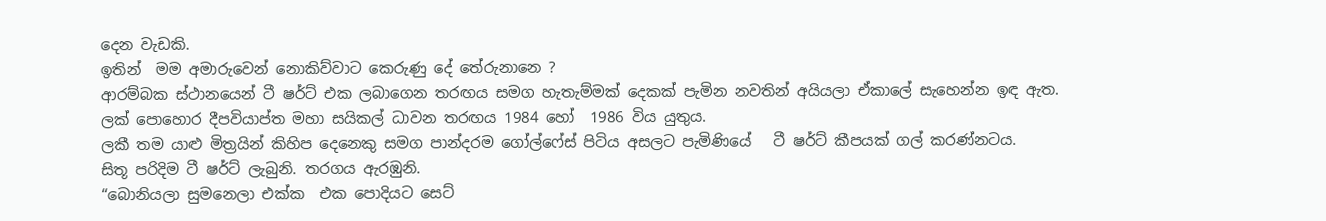දෙන වැඩකි.
ඉතින්  මම අමාරුවෙන් නොකිව්වාට කෙරුණු දේ තේරුනානෙ ?
ආරම්බක ස්ථානයෙන් ටී ෂර්ට් එක ලබාගෙන තරඟය සමග හැතැම්මක් දෙකක් පැමින නවතින් අයියලා ඒකාලේ සැහෙන්න ඉඳ ඇත.
ලක් පොහොර දීපවියාප්ත මහා සයිකල් ධාවන තරඟය 1984 හෝ  1986 විය යුතුය.
ලකී තම යාළු මිත්‍රයින් කිහිප දෙනෙකු සමග පාන්දරම ගෝල්ෆේස් පිටිය අසලට පැමිණියේ   ටී ෂර්ට් කීපයක් ගල් කරණ්නටය.
සිතූ පරිදිම ටී ෂර්ට් ලැබුනි. තරගය ඇරඹුනි.
“බොනියලා සුමනෙලා එක්ක  එක පොදියට සෙට්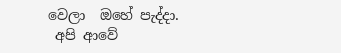වෙලා  ඔහේ පැද්දා.
 අපි ආවේ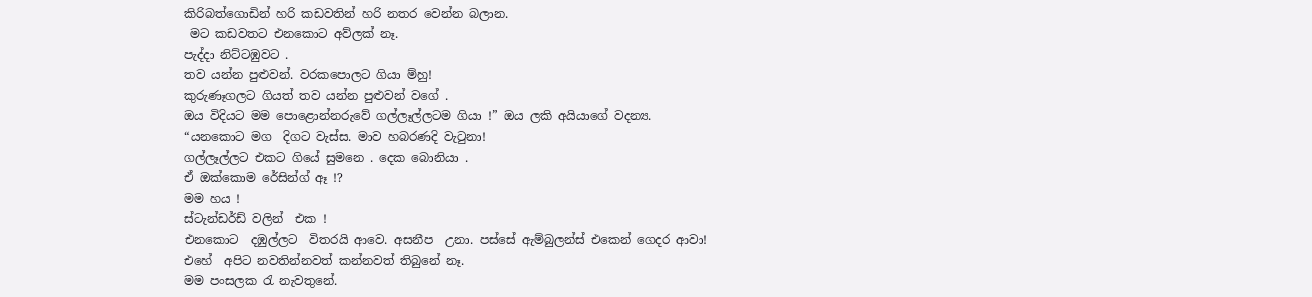කිරිබත්ගොඩින් හරි කඩවතින් හරි නතර වෙන්න බලාන.
 මට කඩවතට එනකොට අව්ලක් නෑ.
පැද්දා නිට්ටඹුවට .
තව යන්න පුළුවන්. වරකපොලට ගියා ම්හු!
කුරුණෑගලට ගියත් තව යන්න පුළුවන් වගේ .
ඔය විදියට මම පොළොන්නරුවේ ගල්ලෑල්ලටම ගියා !” ඔය ලකි අයියාගේ වදන්‍ය.
“යනකොට මග  දිගට වැස්ස. මාව හබරණදි වැටුනා!
ගල්ලෑල්ලට එකට ගියේ සුමනෙ . දෙක බොනියා .
ඒ ඔක්කොම රේසින්ග් ඈ !?
මම හය !
ස්ටැන්ඩර්ඩ් වලින්  එක !
එනකොට  දඹුල්ලට  විතරයි ආවෙ. අසනීප  උනා. පස්සේ ඇම්බුලන්ස් එකෙන් ගෙදර ආවා!
එහේ  අපිට නවතින්නවත් කන්නවත් තිබුනේ නෑ.
මම පංසලක රැ නැවතුනේ.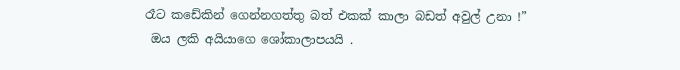රෑට කඩේකින් ගෙන්නගත්තු බත් එකක් කාලා බඩත් අවුල් උනා !”
 ඔය ලකි අයියාගෙ ශෝකාලාපයයි .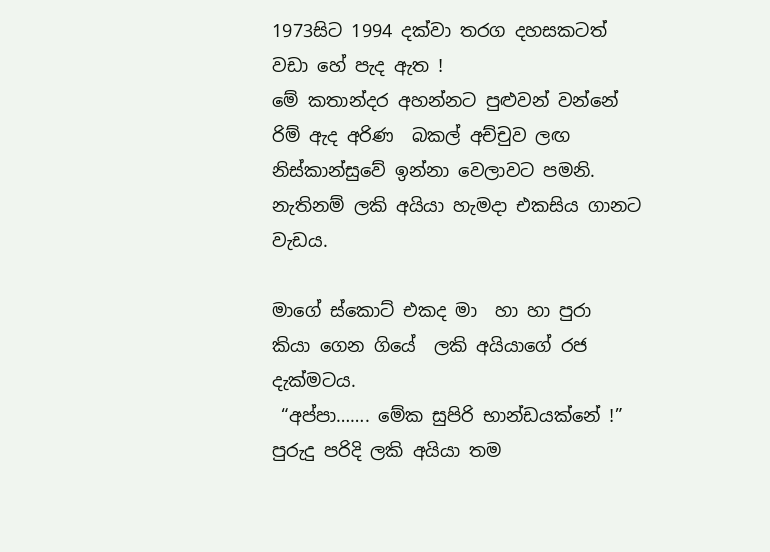1973සිට 1994 දක්වා තරග දහසකටත් වඩා හේ පැද ඇත !
මේ කතාන්දර අහන්නට පුළුවන් වන්නේ රිම් ඇද අරිණ  බකල් අච්චුව ලඟ නිස්කාන්සුවේ ඉන්නා වෙලාවට පමනි.
නැතිනම් ලකි අයියා හැමදා එකසිය ගානට වැඩය.

මාගේ ස්කොට් එකද මා  හා හා පුරා  කියා ගෙන ගියේ  ලකි අයියාගේ රජ දැක්මටය.
 “අප්පා……. මේක සුපිරි භාන්ඩයක්නේ !”
පුරුදු පරිදි ලකි අයියා තම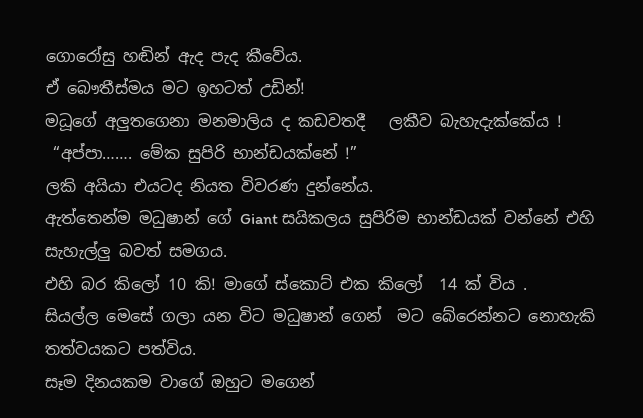ගොරෝසු හඬින් ඇද පැද කීවේය.
ඒ බෞතීස්මය මට ඉහටත් උඩින්‍!
මධූගේ අලුතගෙනා මනමාලිය ද කඩවතදී   ලකීව බැහැදැක්කේය !
 “අප්පා……. මේක සුපිරි භාන්ඩයක්නේ !”
ලකි අයියා එයටද නියත විවරණ දුන්නේය.
ඇත්තෙන්ම මධුෂාන් ගේ Giant සයිකලය සුපිරිම භාන්ඩයක් වන්නේ එහි සැහැල්ලු බවත් සමගය.
එහි බර කිලෝ 10 කි! මාගේ ස්කොට් එක කිලෝ  14 ක් විය .
සියල්ල මෙසේ ගලා යන විට මධුෂාන් ගෙන්  මට බේරෙන්නට නොහැකි තත්වයකට පත්විය.
සෑම දිනයකම වාගේ ඔහුට මගෙන්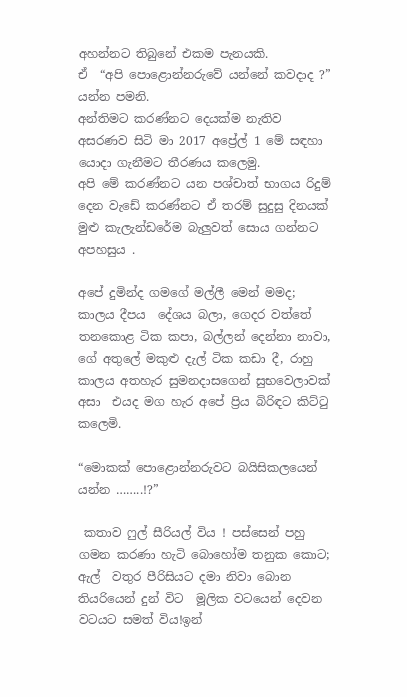අහන්නට තිබුනේ එකම පැනයකි.
ඒ  “අපි පොළොන්නරුවේ යන්නේ කවදාද ?” යන්න පමනි.
අන්තිමට කරණ්නට දෙයක්ම නැතිව අසරණව සිටි මා 2017 අප්‍රේල් 1 මේ සඳහා යොදා ගැනීමට තීරණය කලෙමු.
අපි මේ කරණ්නට යන පශ්චාත් භාගය රිදුම් දෙන වැඩේ කරණ්නට ඒ තරම් සුදුසු දිනයක් මුළු කැලැන්ඩරේම බැලුවත් සොය ගන්නට අපහසුය .

අපේ දුමින්ද ගමගේ මල්ලී මෙන් මමද; කාලය දීපය  දේශය බලා, ගෙදර වත්තේ තනකොළ ටික කපා, බල්ලන් දෙන්නා නාවා, ගේ අතුලේ මකුළු දැල් ටික කඩා දී, රාහු කාලය අතහැර සුමනදාසගෙන් සුභවෙලාවක් අසා  එයද මග හැර අපේ ප්‍රිය බිරිඳට කිට්ටු කලෙමි.

“මොකක් පොළොන්නරුවට බයිසිකලයෙන් යන්න ……..!?”

 කතාව ෆුල් සීරියල් විය ! පස්සෙන් පහු ගමන කරණා හැටි බොහෝම තනුක කොට; ඇල්  වතුර පීරිසියට දමා නිවා බොන තියරියෙන් දුන් විට  මූලික වටයෙන් දෙවන වටයට සමත් විය!ඉන්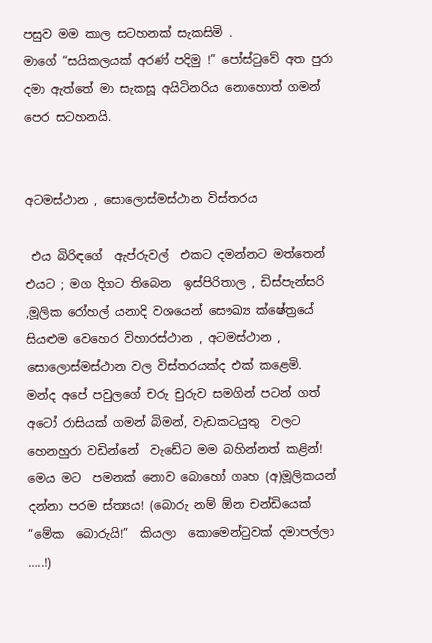පසුව මම කාල සටහනක් සැකසිමි .
මාගේ “සයිකලයක් අරණ් පදිමු !” පෝස්ටුවේ අත පුරා දමා ඇත්තේ මා සැකසූ අයිටිනරිය නොහොත් ගමන් පෙර සටහනයි.


අටමස්ථාන , සොලොස්මස්ථාන විස්තරය

 එය බිරිඳගේ  ඇප්රුවල්  එකට දමන්නට මත්තෙන් එයට ; මග දිගට තිබෙන  ඉස්පිරිතාල , ඩිස්පැන්සරි ,මූලික රෝහල් යනාදි වශයෙන් සෞඛ්‍ය ක්ෂේත්‍රයේ සියළුම වෙහෙර විහාරස්ථාන , අටමස්ථාන , සොලොස්මස්ථාන වල විස්තරයක්ද එක් කළෙමි.
මන්ද අපේ පවුලගේ චරු චුරුව සමගින් පටන් ගත් අටෝ රාසියක් ගමන් බිමන්, වැඩකටයුතු  වලට හෙනහුරා වඩින්නේ  වැඩේට මම බහින්නත් කළින්‍!
මෙය මට  පමනක් නොව බොහෝ ගෘහ (අ)මූලිකයන් දන්නා පරම ස්ත්‍යය! (බොරු නම් ඕන චන්ඩියෙක් “මේක  බොරුයි!”  කියලා  කොමෙන්ටුවක් දමාපල්ලා …..!)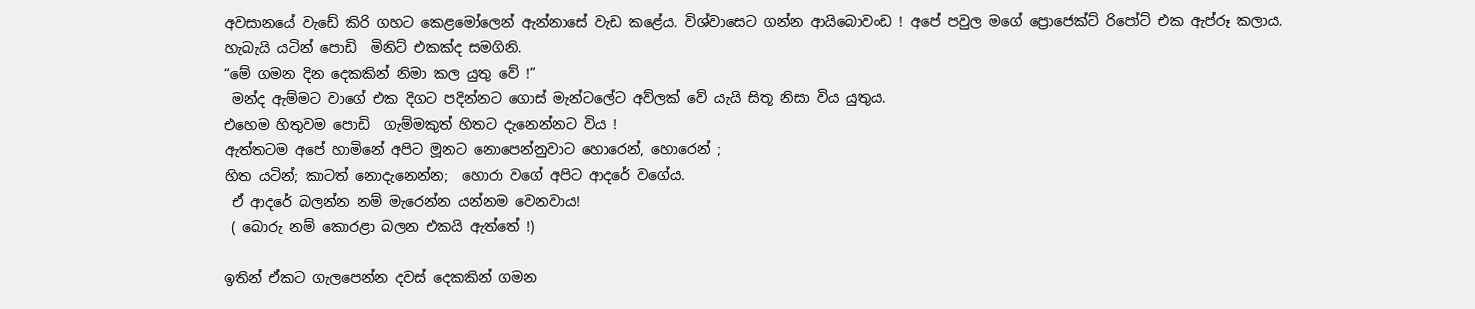අවසානයේ වැඩේ කිරි ගහට කෙළමෝලෙන් ඇන්නාසේ වැඩ කළේය. විශ්වාසෙට ගන්න ආයිබොවංඩ ! අපේ පවුල මගේ ප්‍රොජෙක්ට් රිපෝට් එක ඇප්රූ කලාය.
හැබැයි යටින් පොඩි  මිනිට් එකක්ද සමගිනි.
“මේ ගමන දින දෙකකින් නිමා කල යුතු වේ !”
 මන්ද ඇම්මට වාගේ එක දිගට පදින්නට ගොස් මැන්ටලේට අව්ලක් වේ යැයි සිතූ නිසා විය යුතුය.
එහෙම හිතුවම පොඩි  ගැම්මකුත් හිතට දැනෙන්නට විය !
ඇත්තටම අපේ හාමිනේ අපිට මූනට නොපෙන්නුවාට හොරෙන්, හොරෙන් ;
හිත යටින්; කාටත් නොදැනෙන්න;  හොරා වගේ අපිට ආදරේ වගේය.
 ඒ ආදරේ බලන්න නම් මැරෙන්න යන්නම වෙනවාය!
 ( බොරු නම් කොරළා බලන එකයි ඇත්තේ !)

ඉතින් ඒකට ගැලපෙන්න දවස් දෙකකින් ගමන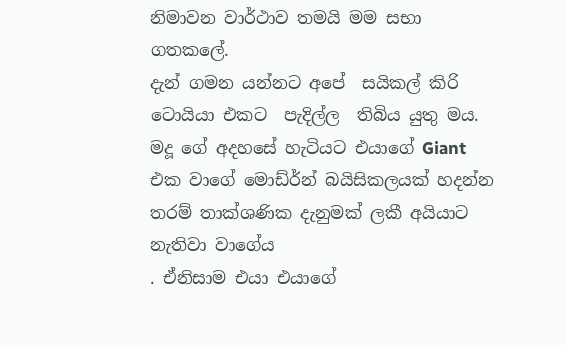නිමාවන වාර්ථාව තමයි මම සභා ගතකලේ.
දැන් ගමන යන්නට අපේ  සයිකල් කිරි ටොයියා එකට  පැදිල්ල  තිබිය යුතු මය.
මදූ ගේ අදහසේ හැටියට එයාගේ Giant  එක වාගේ මොඩ්ර්න් බයිසිකලයක් හදන්න තරම් තාක්ශණික දැනුමක් ලකී අයියාට නැතිවා වාගේය
. ඒනිසාම එයා එයාගේ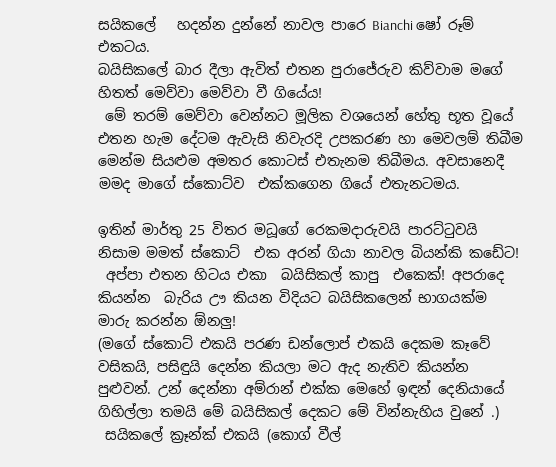සයිකලේ   හදන්න දුන්නේ නාවල පාරෙ Bianchi ෂෝ රූම් එකටය.
බයිසිකලේ බාර දීලා ඇවිත් එතන පුරාජේරුව කිව්වාම මගේ හිතත් මෙව්වා මෙව්වා වී ගියේය!
 මේ තරම් මෙව්වා වෙන්නට මූලික වශයෙන් හේතු භූත වූයේ එතන හැම දේටම ඇවැසි නිවැරදි උපකරණ හා මෙවලම් තිබීම මෙන්ම සියළුම අමතර කොටස් එතැනම තිබීමය. අවසානෙදී මමද මාගේ ස්කොට්ව  එක්කගෙන ගියේ එතැනටමය.

ඉතින් මාර්තු 25 විතර මධූගේ රෙකමදාරුවයි පාරට්ටුවයි නිසාම මමත් ස්කොට්  එක අරන් ගියා නාවල බියන්කි කඩේට!
 අප්පා එතන හිටය එකා  බයිසිකල් කාපු  එකෙක්! අපරාදෙ කියන්න  බැරිය ඌ කියන විදියට බයිසිකලෙන් භාගයක්ම මාරු කරන්න ඕනලු!
(මගේ ස්කොට් එකයි පරණ ඩන්ලොප් එකයි දෙකම කෑවේ වසිකයි, පසිඳුයි දෙන්න කියලා මට ඇද නැතිව කියන්න පුළුවන්. උන් දෙන්නා අම්රාන් එක්ක මෙහේ ඉඳන් දෙනියායේ ගිහිල්ලා තමයි මේ බයිසිකල් දෙකට මේ වින්නැහිය වුනේ .)
 සයිකලේ ක්‍රෑන්ක් එකයි (කොග් වීල්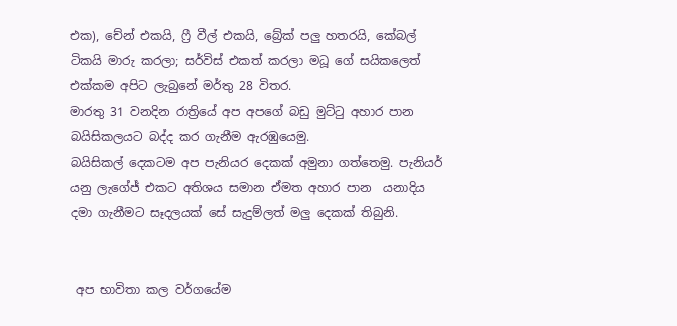එක), චේන් එකයි, ෆ්‍රී වීල් එකයි, බ්‍රේක් පලු හතරයි, කේබල් ටිකයි මාරු කරලා; සර්විස් එකත් කරලා මධූ ගේ සයිකලෙත් එක්කම අපිට ලැබුනේ මර්තු 28 විතර.
මාරතු 31 වනදින රාත්‍රියේ අප අපගේ බඩු මුට්ටු අහාර පාන බයිසිකලයට බද්ද කර ගැනීම ඇරඹුයෙමු.
බයිසිකල් දෙකටම අප පැනියර දෙකක් අමුනා ගත්තෙමු. පැනියර් යනු ලැගේජ් එකට අතිශය සමාන ඒමත අහාර පාන  යනාදිය දමා ගැනීමට සෑදලයක් සේ සැදුම්ලත් මලු දෙකක් තිබුනි.


 අප භාවිතා කල වර්ගයේම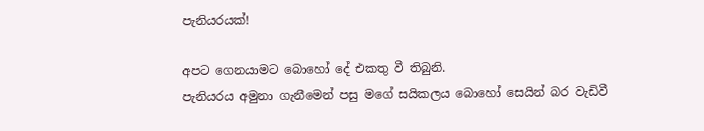පැනියරයක්!

අපට ගෙනයාමට බොහෝ දේ එකතු වී තිබුනි.
පැනියරය අමුනා ගැනීමෙන් පසු මගේ සයිකලය බොහෝ සෙයින් බර වැඩිවී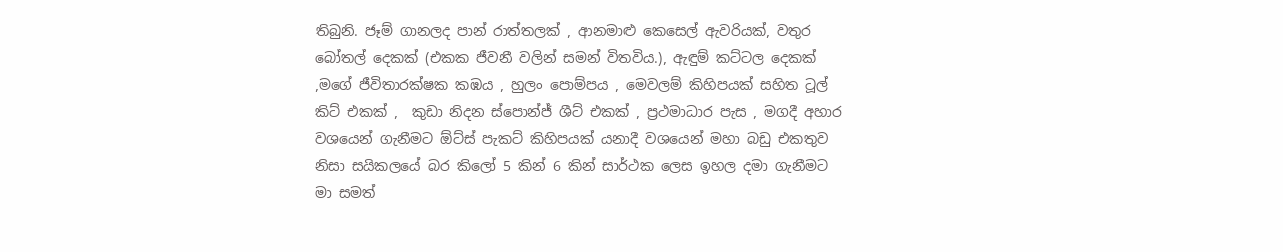තිබුනි. ජෑම් ගානලද පාන් රාත්තලක් , ආනමාළු කෙසෙල් ඇවරියක්, වතුර බෝතල් දෙකක් (එකක ජීවනී වලින් සමන් විතවිය.), ඇඳුම් කට්ටල දෙකක් ,මගේ ජීවිතාරක්ෂක කඹය , හුලං පොම්පය , මෙවලම් කිහිපයක් සහිත ටූල් කිට් එකක් ,  කුඩා නිදන ස්පොන්ජ් ශීට් එකක් , ප්‍රථමාධාර පැස , මගදී අහාර වශයෙන් ගැනීමට ඕට්ස් පැකට් කිහිපයක් යනාදී වශයෙන් මහා බඩු එකතුව නිසා සයිකලයේ බර කිලෝ 5 කින් 6 කින් සාර්ථක ලෙස ඉහල දමා ගැනීමට මා සමත්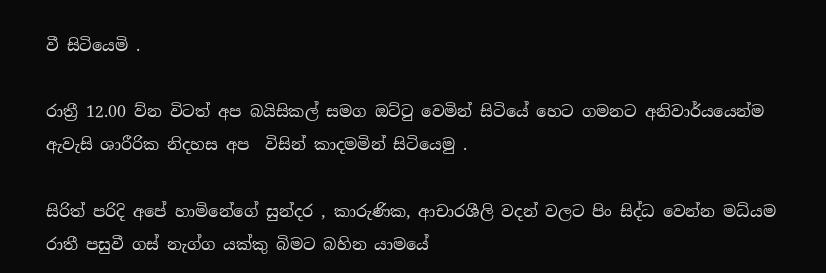වී සිටියෙමි .

රාත්‍රී 12.00 ව්න විටත් අප බයිසිකල් සමග ඔට්ටු වෙමින් සිටියේ හෙට ගමනට අනිවාර්යයෙන්ම ඇවැසි ශාරීරික නිදහස අප  විසින් කාදමමින් සිටියෙමු .

සිරිත් පරිදි අපේ හාමිනේගේ සුන්දර , කාරුණික, ආචාරශීලි වදන් වලට පිං සිද්ධ වෙන්න මධ්යම රාතී පසුවී ගස් නැග්ග යක්කු බිමට බහින යාමයේ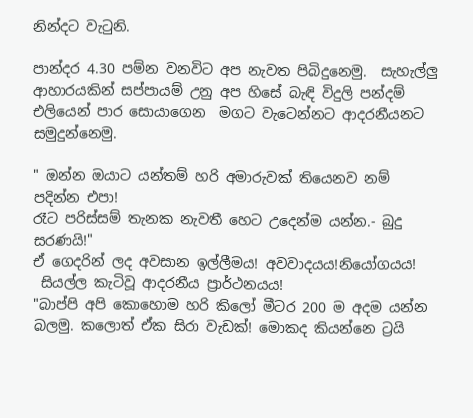නින්දට වැටුනි.

පාන්දර 4.30 පම්න වනවිට අප නැවත පිබිදුනෙමු.  සැහැල්ලු ආහාරයකින් සප්පායම් උනු අප හිසේ බැඳි විදුලි පන්දම් එලියෙන් පාර සොයාගෙන  මගට වැටෙන්නට ආදරනීයනට සමුදුන්නෙමු.

" ඔන්න ඔයාට යන්තම් හරි අමාරුවක් තියෙනව නම් පදින්න එපා!
රෑට පරිස්සම් තැනක නැවතී හෙට උදෙන්ම යන්න.- බුදු සරණයි!"
ඒ ගෙදරින් ලද අවසාන ඉල්ලීමය! අවවාදයය!නියෝගයය!
 සියල්ල කැටිවූ ආදරනීය ප්‍රාර්ථනයය!
"බාප්පි අපි කොහොම හරි කිලෝ මීටර 200 ම අදම යන්න බලමු. කලොත් ඒක සිරා වැඩක්! මොකද කියන්නෙ ට්‍රයි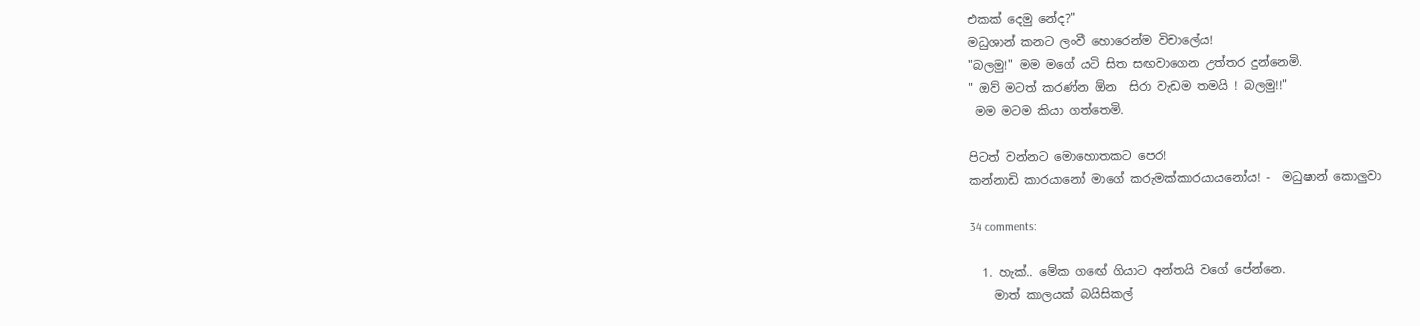එකක් දෙමු නේද?"
මධුශාන් කනට ලංවී හොරෙන්ම විචාලේය!
"බලමු!" මම මගේ යටි සිත සඟවාගෙන උත්තර දුන්නෙමි.
" ඔව් මටත් කරණ්න ඕන  සිරා වැඩම තමයි ! බලමු!!"
 මම මටම කියා ගත්තෙමි.

පිටත් වන්නට මොහොතකට පෙර!
කන්නාඩි කාරයානෝ මාගේ කරුමක්කාරයායනෝය! -  මධුෂාන් කොලුවා

34 comments:

  1. හැක්.. මේක ගඟේ ගියාට අන්තයි වගේ පේන්නෙ.
    මාත් කාලයක් බයිසිකල්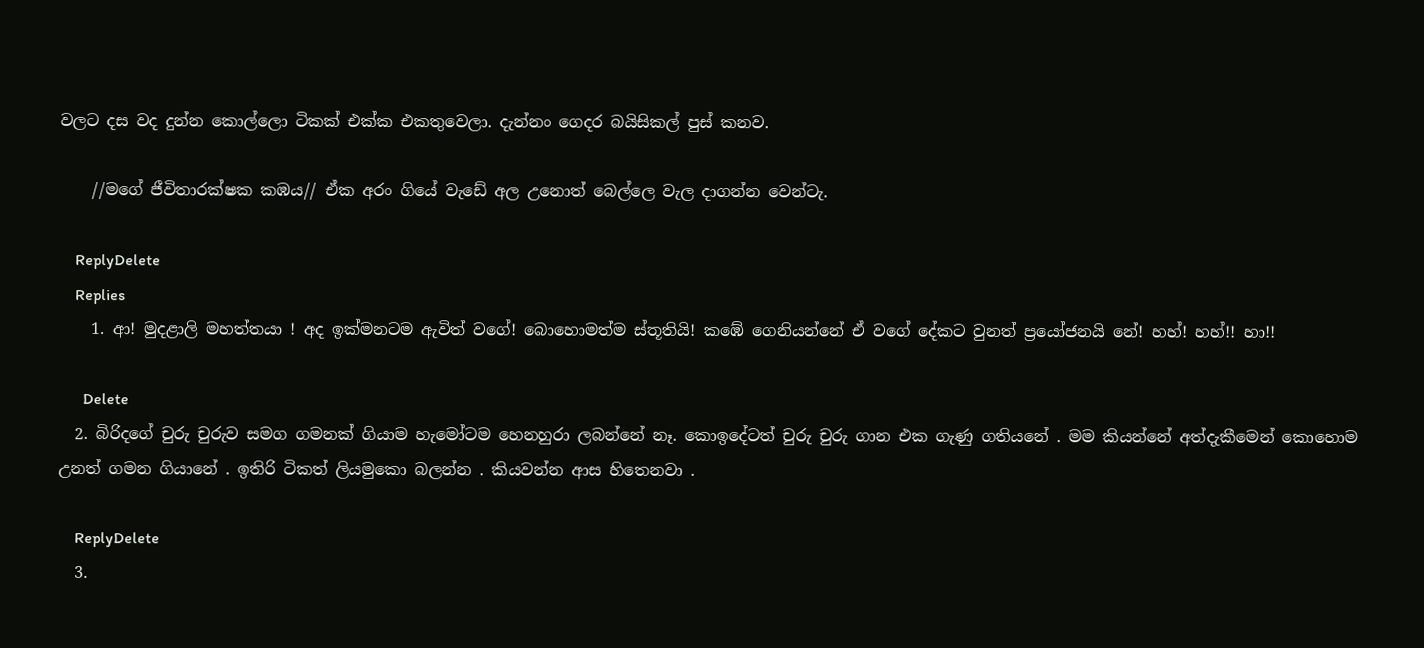වලට දස වද දුන්න කොල්ලො ටිකක් එක්ක එකතුවෙලා. දැන්නං ගෙදර බයිසිකල් පුස් කනව.

    //මගේ ජීවිතාරක්ෂක කඹය// ඒක අරං ගියේ වැඩේ අල උනොත් බෙල්ලෙ වැල දාගන්න වෙන්ටැ.

    ReplyDelete
    Replies
    1. ආ! මුදළාලි මහත්තයා ! අද ඉක්මනටම ඇවිත් වගේ! බොහොමත්ම ස්තූතියි! කඹේ ගෙනියන්නේ ඒ වගේ දේකට වුනත් ප්‍රයෝජනයි නේ! හහ්! හහ්!! හා!!

      Delete
  2. බිරිදගේ චුරු චුරුව සමග ගමනක් ගියාම හැමෝටම හෙනහුරා ලබන්නේ නෑ. කොඉදේටත් චුරු චුරු ගාන එක ගැණු ගතියනේ . මම කියන්නේ අත්දැකීමෙන් කොහොම උනත් ගමන ගියානේ . ඉතිරි ටිකත් ලියමුකො බලන්න . කියවන්න ආස හිතෙනවා .

    ReplyDelete
  3.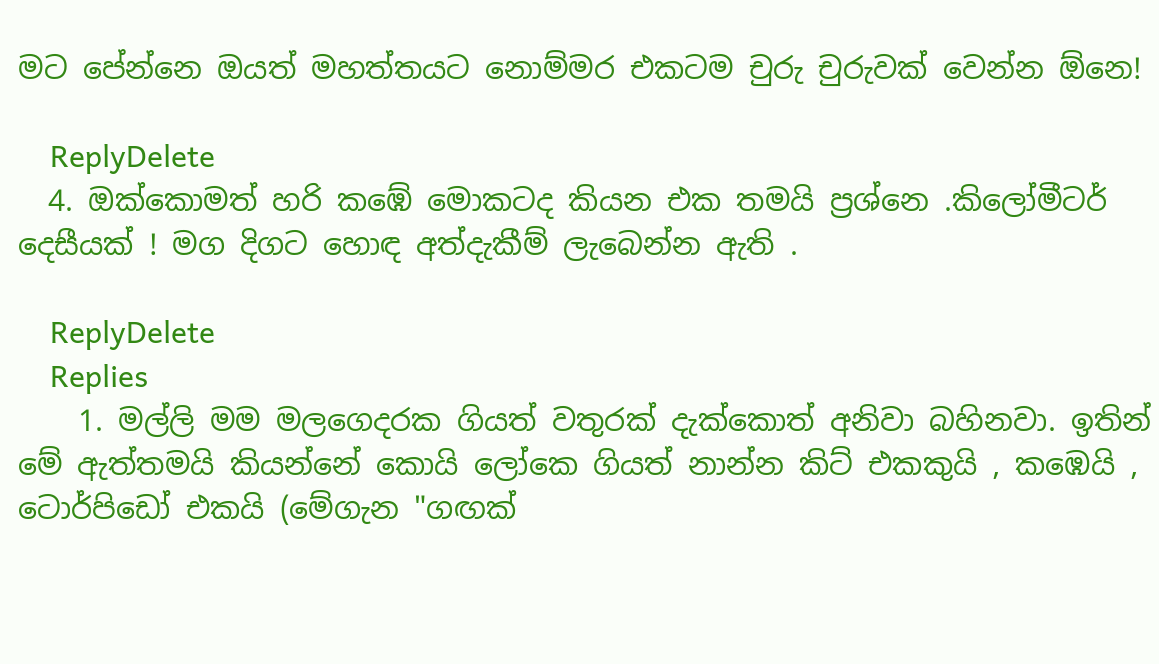මට පේන්නෙ ඔයත් මහත්තයට නොම්මර එකටම චුරු චුරුවක් වෙන්න ඕනෙ!

    ReplyDelete
  4. ඔක්කොමත් හරි කඹේ මොකටද කියන එක තමයි ප්‍රශ්නෙ .කිලෝමීටර් දෙසීයක් ! මග දිගට හොඳ අත්දැකීම් ලැබෙන්න ඇති .

    ReplyDelete
    Replies
    1. මල්ලි මම මලගෙදරක ගියත් වතුරක් දැක්කොත් අනිවා බහිනවා. ඉතින් මේ ඇත්තමයි කියන්නේ කොයි ලෝකෙ ගියත් නාන්න කිට් එකකුයි , කඹෙයි , ටොර්පිඩෝ එකයි (මේගැන "ගඟක්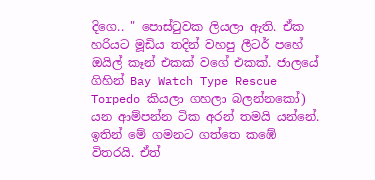දිගෙ.. " පොස්ටුවක ලියලා ඇති. ඒක හරියට මූඩිය තදින් වහපු ලීටර් පහේ ඔයිල් කෑන් එකක් වගේ එකක්. ජාලයේ ගිහින් Bay Watch Type Rescue Torpedo කියලා ගහලා බලන්නකෝ) යන ආම්පන්න ටික අරන් තමයි යන්නේ. ඉතින් මේ ගමනට ගත්තෙ කඹේ විතරයි. ඒත්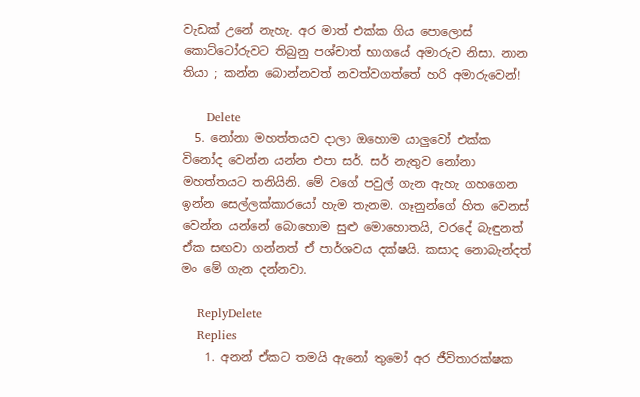වැඩක් උනේ නැහැ. අර මාත් එක්ක ගිය පොලොස් කොට්ටෝරුවට තිබුනු පශ්චාත් භාගයේ අමාරුව නිසා. නාන තියා ; කන්න බොන්නවත් නවත්වගත්තේ හරි අමාරුවෙන්!

      Delete
  5. නෝනා මහත්තයව දාලා ඔහොම යාලුවෝ එක්ක විනෝද වෙන්න යන්න එපා සර්. සර් නැතුව නෝනා මහත්තයට තනියිනි. මේ වගේ පවුල් ගැන ඇහැ ගහගෙන ඉන්න සෙල්ලක්කාරයෝ හැම තැනම. ගෑනුන්ගේ හිත වෙනස් වෙන්න යන්නේ බොහොම සුළු මොහොතයි, වරදේ බැඳුනත් ඒක සඟවා ගන්නත් ඒ පාර්ශවය දක්ෂයි. කසාද නොබැන්දත් මං මේ ගැන දන්නවා.

    ReplyDelete
    Replies
    1. අනන් ඒකට තමයි ඇනෝ තුමෝ අර ජීවිතාරක්ෂක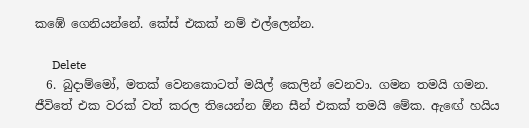කඹේ ගෙනියන්නේ. කේස් එකක් නම් එල්ලෙන්න.

      Delete
  6. බුදාම්මෝ, මතක් වෙනකොටත් මයිල් කෙලින් වෙනවා. ගමන තමයි ගමන. ජීවිතේ එක වරක් වත් කරල තියෙන්න ඕන සීන් එකක් තමයි මේක. ඇඟේ හයිය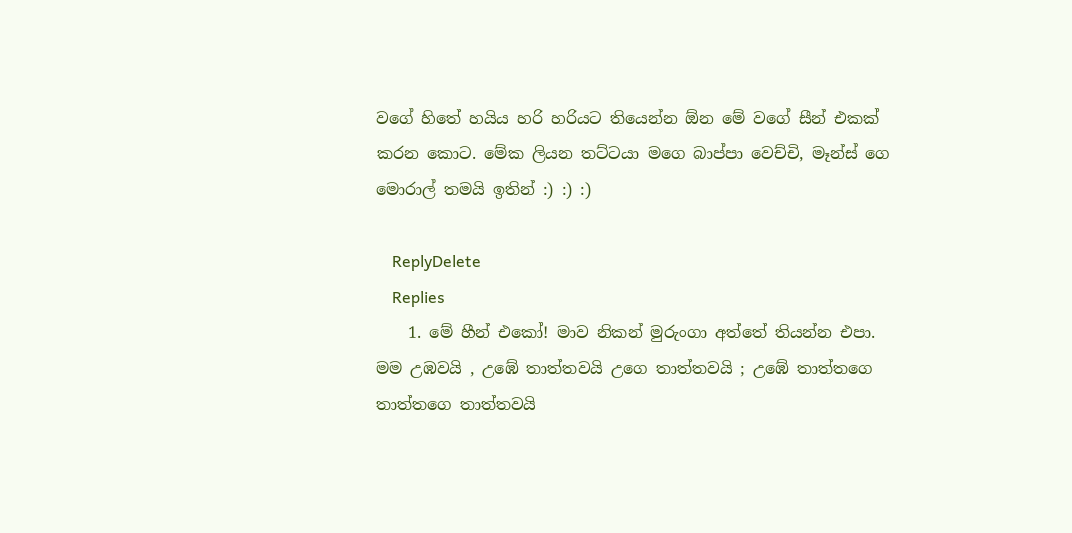වගේ හිතේ හයිය හරි හරියට තියෙන්න ඕන මේ වගේ සීන් එකක් කරන කොට. මේක ලියන තට්ටයා මගෙ බාප්පා වෙච්චි, මෑන්ස් ගෙ මොරාල් තමයි ඉතින් :) :) :)

    ReplyDelete
    Replies
    1. මේ හීන් එකෝ! මාව නිකන් මුරුංගා අත්තේ තියන්න එපා. මම උඹවයි , උඹේ තාත්තවයි උගෙ තාත්තවයි ; උඹේ තාත්තගෙ තාත්තගෙ තාත්තවයි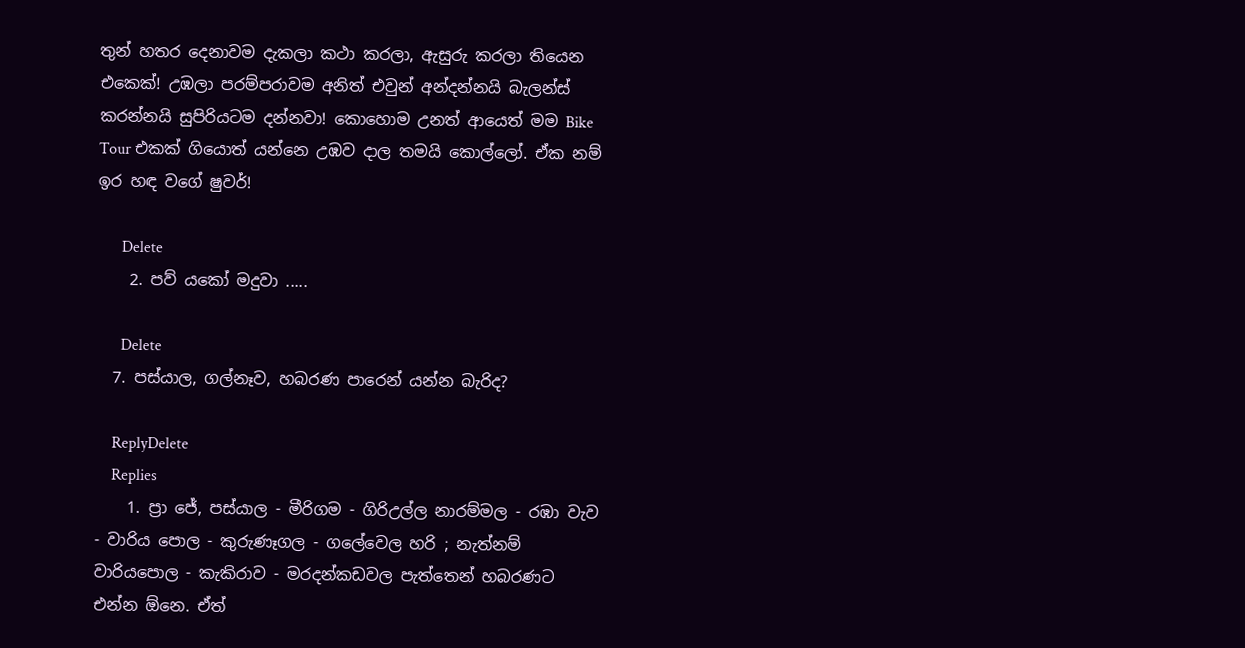තුන් හතර දෙනාවම දැකලා කථා කරලා, ඇසුරු කරලා තියෙන එකෙක්! උඹලා පරම්පරාවම අනිත් එවුන් අන්දන්නයි බැලන්ස් කරන්නයි සුපිරියටම දන්නවා! කොහොම උනත් ආයෙත් මම Bike Tour එකක් ගියොත් යන්නෙ උඹව දාල තමයි කොල්ලෝ. ඒක නම් ඉර හඳ වගේ ෂුවර්!

      Delete
    2. පව් යකෝ මදුවා .....

      Delete
  7. පස්යාල, ගල්නෑව, හබරණ පාරෙන් යන්න බැරිද?

    ReplyDelete
    Replies
    1. ප්‍රා ජේ, පස්යාල - මීරිගම - ගිරිඋල්ල නාරම්මල - රඹා වැව - වාරිය පොල - කුරුණෑගල - ගලේවෙල හරි ; නැත්නම් වාරියපොල - කැකිරාව - මරදන්කඩවල පැත්තෙන් හබරණට එන්න ඕනෙ. ඒත්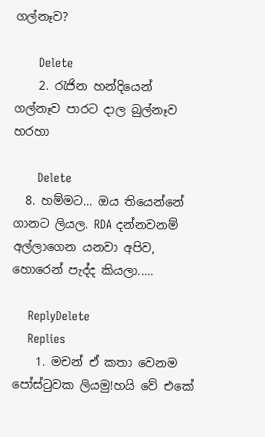ගල්නෑව?

      Delete
    2. රැජින හන්දියෙන් ගල්නෑව පාරට දාල බුල්නෑව හරහා

      Delete
  8. හම්මට... ඔය තියෙන්නේ ගානට ලියල. RDA දන්නවනම් අල්ලාගෙන යනවා අපිව, හොරෙන් පැද්ද කියලා.....

    ReplyDelete
    Replies
    1. මචන් ඒ කතා වෙනම පෝස්ටුවක ලියමු!හයි වේ එකේ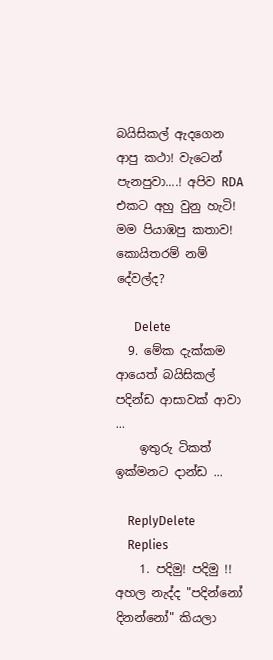බයිසිකල් ඇදගෙන ආපු කථා! වැටෙන් පැනපුවා....! අපිව RDA එකට අහු වුනු හැටි! මම පියාඹපු කතාව! කොයිතරම් නම් දේවල්ද?

      Delete
  9. මේක දැක්කම ආයෙත් බයිසිකල් පදින්ඩ ආසාවක් ආවා ...
    ඉතුරු ටිකත් ඉක්මනට දාන්ඩ ...

    ReplyDelete
    Replies
    1. පදිමු! පදිමු !! අහල නැද්ද "පදින්නෝ දිනන්නෝ" කියලා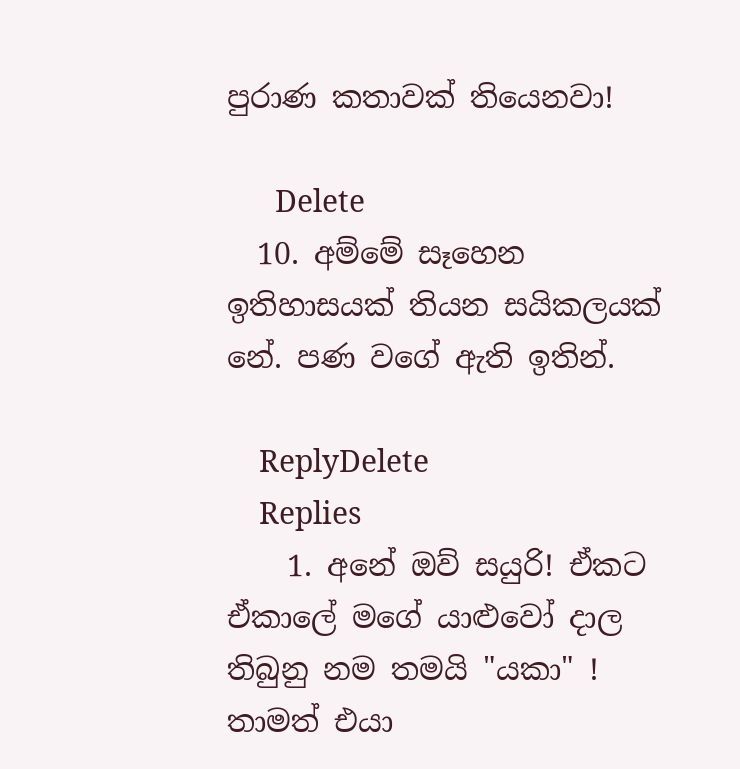පුරාණ කතාවක් තියෙනවා!

      Delete
  10. අම්මේ සෑහෙන ඉතිහාසයක් තියන සයිකලයක් නේ. පණ වගේ ඇති ඉතින්.

    ReplyDelete
    Replies
    1. අනේ ඔව් සයුරි! ඒකට ඒකාලේ මගේ යාළුවෝ දාල තිබුනු නම තමයි "යකා" ! තාමත් එයා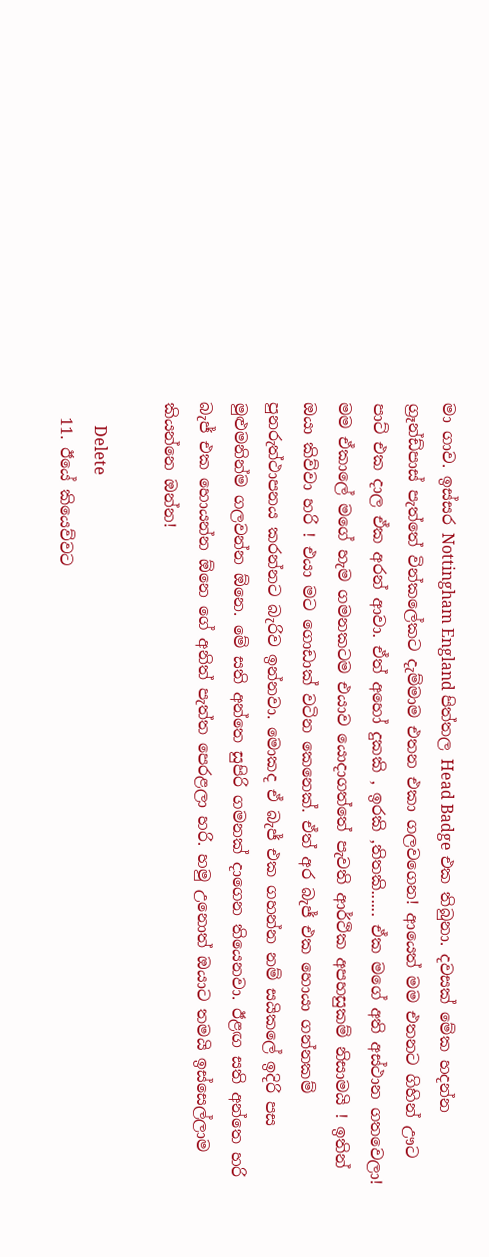මා ගාව. ඉස්සර Nottingham England පිත්තල Head Badge එක තිබුනා. දවසක් මේක හදන්න ග්‍රෑන්ඩ්පාස් පැත්තේ වින්කලේකට දැම්මාම එතන එකා ගලවගෙන! ආයෙත් මම එතනට ගිහින් ඌට පාට් එක දාල ඒක අරන් ආවා. ඒත් අහෝ දුකකි , ඉරකි ,තිතකි...... ඒක මගේ අති අස්ථාන ගතවෙලා! මම ඒකාලේ මගේ හැම ගමනකටම එයාව යොදාගත්තේ පැවති ආර්ථික අපහසුකම් නිසාමයි ! ඉතින් ඔයා කිව්වා හරි ! එයා මට ගොඩාක් වටින කෙනෙක්. ඒත් අර බැජ් එක හොයා ගන්නකම් පුනරුත්ථාපනය කරන්නට බැරිව ඉන්නවා. මොකද ඒ බැජ් එක ගහන්න නම් සයිකලේ ඉදිරි පස මුළුමනින්ම ගලවන්න ඕනෙ. මේ සති අන්තෙ සුපිරි ගමනක් දාගෙන තියෙනවා. ඊළඟ සති අන්තෙ හරි බැජ් එක හොයන්න ඕනෙ ගේ අනිත් පැත්ත පෙරළලා හරි. හමු උනොත් ඔයාට තමයි ඉස්සෙල්ලාම කියන්නෙ ඔන්න!

      Delete
  11. ඊයේ කියෙව්වට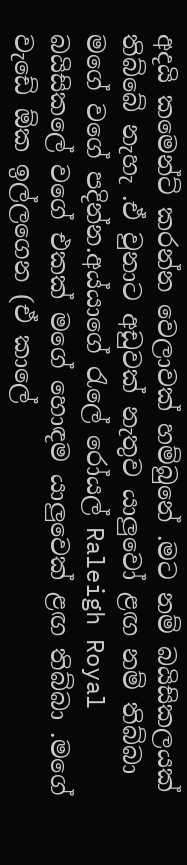අදයි කමෙන්ට් කරන්න වෙලාවක් හම්බුනේ .මට නම් බයිසිකලයක් තිබ්බේ නැහැ .ඒ වුනාට අඩුවක් නැතුව යාලුවෝ ළඟ නම් තිබ්බා මගේ වගේ පදින්න.අය්යාගේ රැලේ රෝයල් Raleigh Royal බයිසිකලේ වගේ එකක් මගේ හොඳම යාලුවෙක් ළඟ තිබ්බා .මගේ වැඩේ ඕක ඉල්ලගෙන (ඒ කාලේ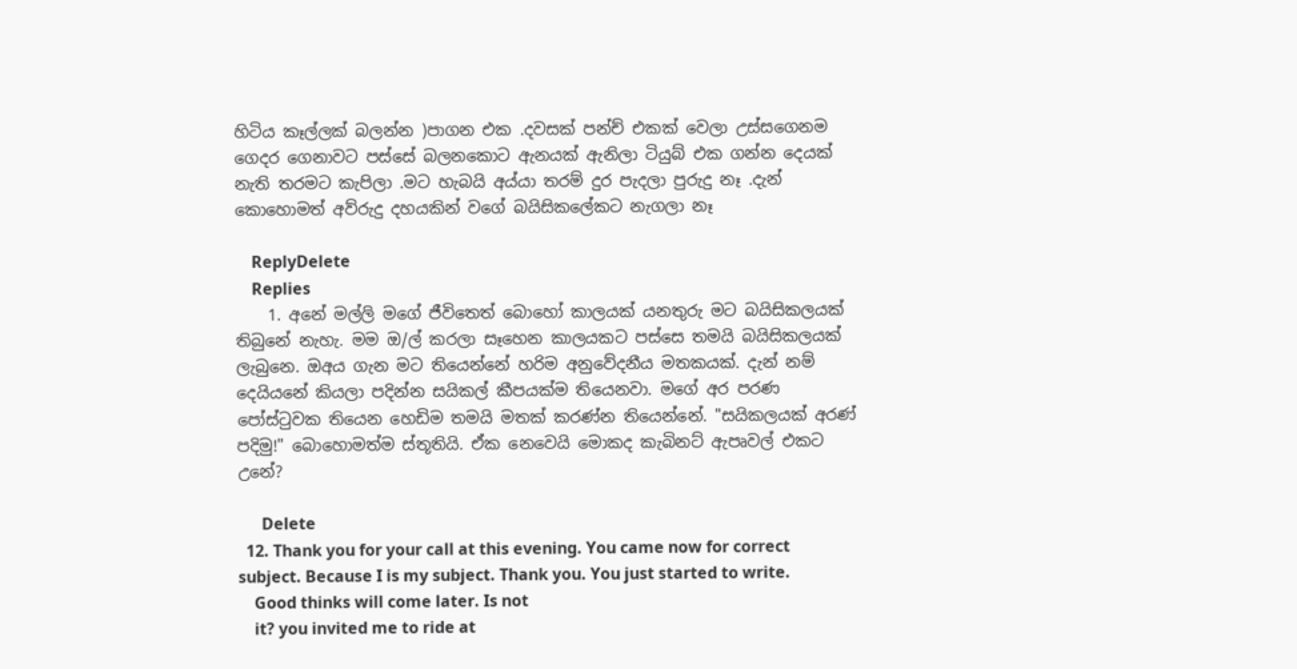හිටිය කෑල්ලක් බලන්න )පාගන එක .දවසක් පන්ච් එකක් වෙලා උස්සගෙනම ගෙදර ගෙනාවට පස්සේ බලනකොට ඇනයක් ඇනිලා ටියුබ් එක ගන්න දෙයක් නැති තරමට කැපිලා .මට හැබයි අය්යා තරම් දුර පැදලා පුරුදු නෑ .දැන් කොහොමත් අව්රුදු දහයකින් වගේ බයිසිකලේකට නැගලා නෑ

    ReplyDelete
    Replies
    1. අනේ මල්ලි මගේ ජීවිතෙත් බොහෝ කාලයක් යනතුරු මට බයිසිකලයක් තිබුනේ නැහැ. මම ඔ/ල් කරලා සෑහෙන කාලයකට පස්සෙ තමයි බයිසිකලයක් ලැබුනෙ. ඔඅය ගැන මට තියෙන්නේ හරිම අනුවේදනීය මතකයක්. දැන් නම් දෙයියනේ කියලා පදින්න සයිකල් කීපයක්ම තියෙනවා. මගේ අර පරණ පෝස්ටුවක තියෙන හෙඩිම තමයි මතක් කරණ්න තියෙන්නේ. "සයිකලයක් අරණ් පදිමු!" බොහොමත්ම ස්තූතියි. ඒක නෙවෙයි මොකද කැබිනට් ඇපෘවල් එකට උනේ?

      Delete
  12. Thank you for your call at this evening. You came now for correct subject. Because I is my subject. Thank you. You just started to write.
    Good thinks will come later. Is not
    it? you invited me to ride at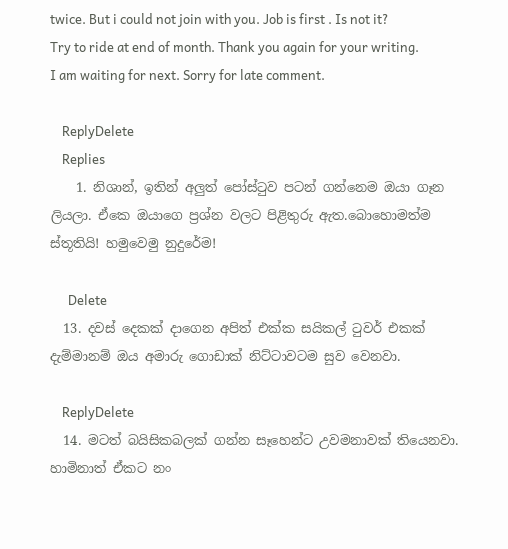twice. But i could not join with you. Job is first . Is not it? Try to ride at end of month. Thank you again for your writing. I am waiting for next. Sorry for late comment.

    ReplyDelete
    Replies
    1. නිශාන්, ඉතින් අලුත් පෝස්ටුව පටන් ගන්නෙම ඔයා ගෑන ලියලා. ඒකෙ ඔයාගෙ ප්‍රශ්න වලට පිළිතුරු ඇත.බොහොමත්ම ස්තූතියි! හමුවෙමු නුදුරේම!

      Delete
  13. දවස් දෙකක් දාගෙන අපිත් එක්ක සයිකල් ටුවර් එකක් දැම්මානම් ඔය අමාරු ගොඩාක් නිට්ටාවටම සුව වෙනවා.

    ReplyDelete
  14. මටත් බයිසිකබලක් ගන්න සෑහෙන්ට උවමනාවක් තියෙනවා. හාමිනාත් ඒකට නං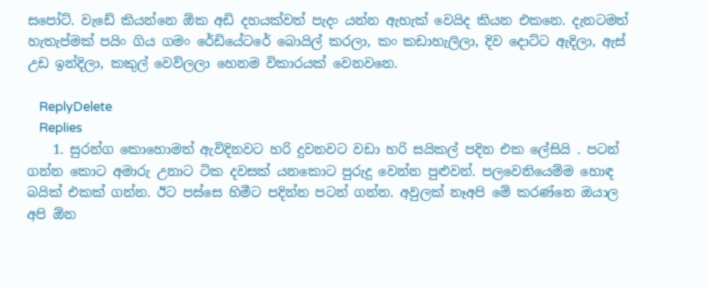සපෝට්. වැඩේ කියන්නෙ ඕක අඩි දහයක්වත් පැදං යන්න ඇහැක් වෙයිද කියන එකනෙ. දැනටමත් හැතැප්මක් පයිං ගිය ගමං රේඩියේටරේ බොයිල් කරලා, කං කඩාහැලිලා, දිව දොට්ට ඇදිලා, ඇස් උඩ ඉන්දිලා, කකුල් වෙව්ලලා හෙනම විකාරයක් වෙනවනෙ.

    ReplyDelete
    Replies
    1. සුරන්ග කොහොමත් ඇවිදිනවට හරි දුවනවට වඩා හරි සයිකල් පදින එක ලේසියි . පටන් ගන්න කොට අමාරු උනාට ටික දවසක් යනකොට පුරුදු වෙන්න පුළුවන්. පලවෙනියෙම්ම හොඳ බයික් එකක් ගන්න. ඊට පස්සෙ හිමීට පදින්න පටන් ගන්න. අවුලක් නෑඅපි මේ කරණ්නෙ ඔයාල අපි ඕන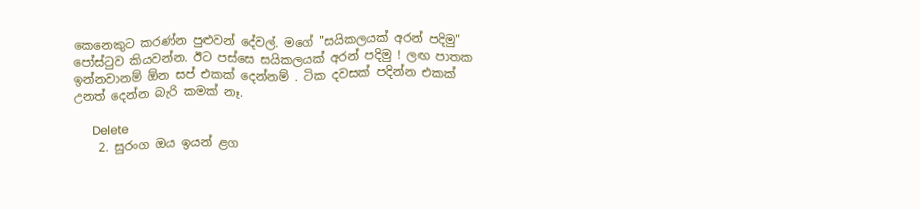කෙනෙකුට කරණ්න පුළුවන් දේවල්. මගේ "සයිකලයක් අරන් පදිමු" පෝස්ටුව කියවන්න. ඊට පස්සෙ සයිකලයක් අරන් පදිමු ! ලඟ පාතක ඉන්නවානම් ඕන සප් එකක් දෙන්නම් . ටික දවසක් පදින්න එකක් උනත් දෙන්න බැරි කමක් නෑ.

      Delete
    2. සුරංග ඔය ඉයන් ළග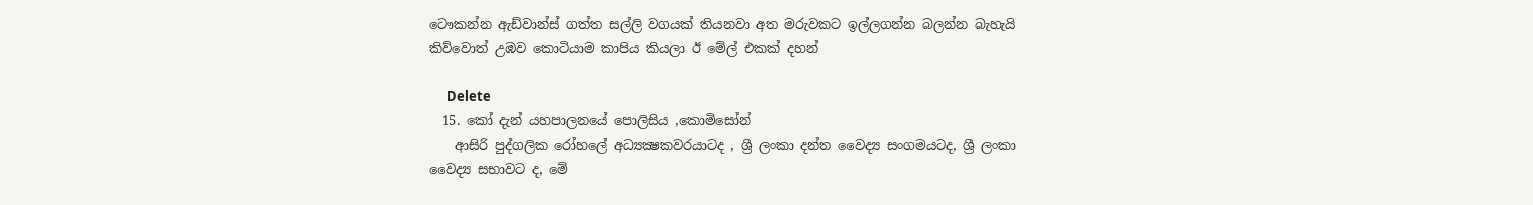ටෞකන්න ඇඩ්වාන්ස් ගත්ත සල්ලි වගයක් තියනවා අත මරුවකට ඉල්ලගන්න බලන්න බැහැයි කිව්වොත් උඹව කොටියාම කාපිය කියලා ඊ මේල් එකක් දහන්

      Delete
  15. කෝ දැන් යහපාලනයේ පොලිසිය ,කොමිසෝන්
    ආසිරි පුද්ගලික රෝහලේ අධ්‍යක්‍ෂකවරයාටද , ශ්‍රී ලංකා දන්ත වෛද්‍ය සංගමයටද, ශ්‍රී ලංකා වෛද්‍ය සභාවට ද, මේ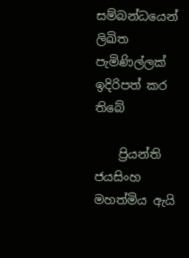සම්බන්ධයෙන් ලිඛිත පැමිණිල්ලක් ඉදිරිපත් කර තිබේ

    ප්‍රියන්ති ජයසිංහ මහත්මිය ඇයි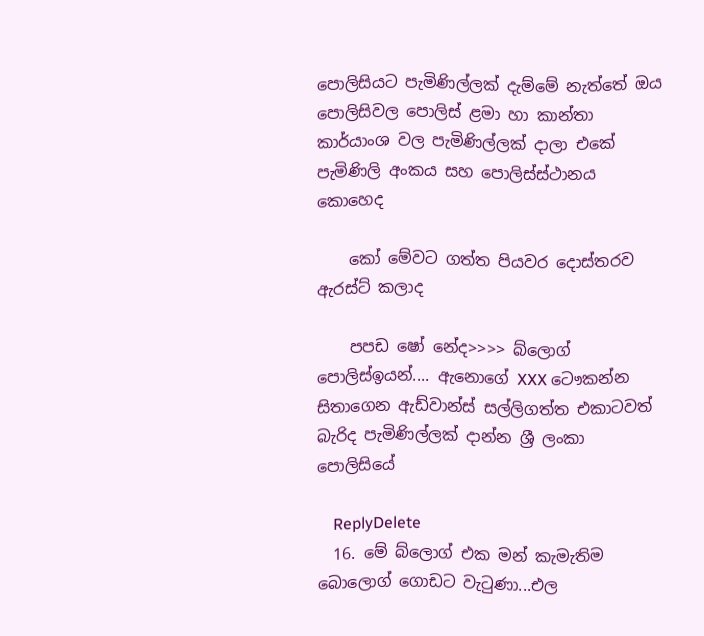පොලිසියට පැමිණිල්ලක් දැම්මේ නැත්තේ ඔය පොලිසිවල පොලිස් ළමා හා කාන්තා කාර්යාංශ වල පැමිණිල්ලක් දාලා එකේ පැමිණිලි අංකය සහ පොලිස්ස්ථානය කොහෙද

    කෝ මේවට ගත්ත පියවර දොස්තරව ඇරස්ට් කලාද

    පපඩ ෂෝ නේද>>>> බ්ලොග් පොලිස්ඉයන්.... ඇනොගේ XXX ටෞකන්න සිතාගෙන ඇඩ්වාන්ස් සල්ලිගත්ත එකාටවත් බැරිද පැමිණිල්ලක් දාන්න ශ්‍රී ලංකා පොලිසියේ

    ReplyDelete
  16. මේ බ්ලොග් එක මන් කැමැතිම බොලොග් ගොඩට වැටුණා...එල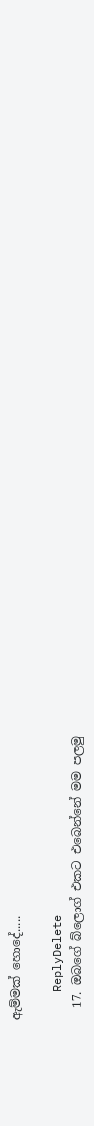ඇම්මක් හොදේ.....

    ReplyDelete
  17. ඔබගේ බ්ලොග් එකට එබෙන්නේ මම පලමු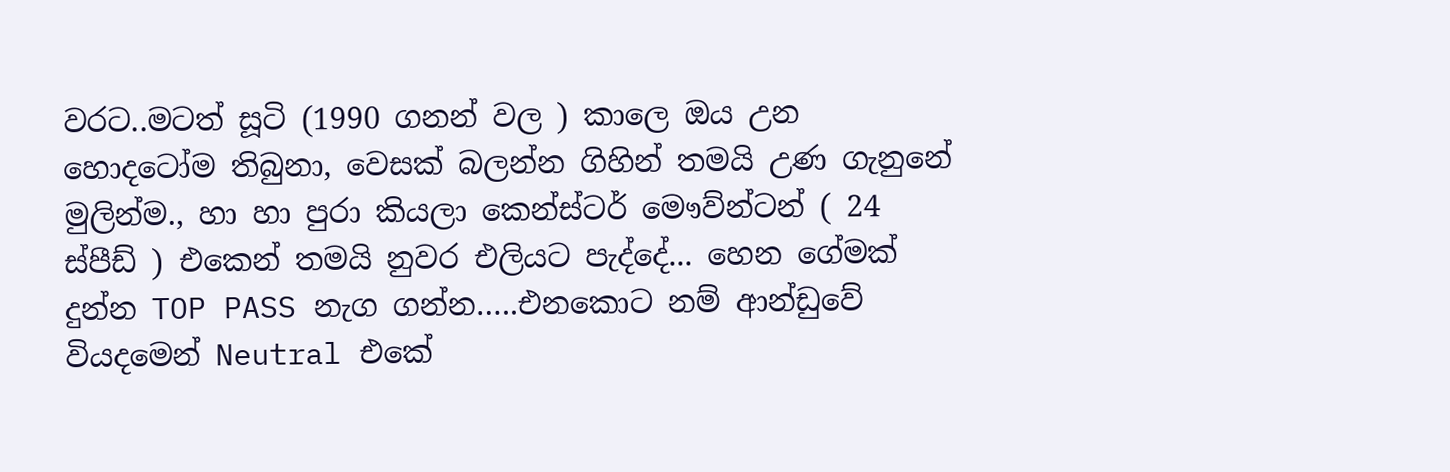වරට..මටත් සූටි (1990 ගනන් වල ) කාලෙ ඔය උන හොදටෝම තිබුනා, වෙසක් බලන්න ගිහින් තමයි උණ ගැනුනේ මුලින්ම., හා හා පුරා කියලා කෙන්ස්ටර් මෞව්න්ටන් ( 24 ස්පීඩ් ) එකෙන් තමයි නුවර එලියට පැද්දේ... හෙන ගේමක් දුන්න TOP PASS නැග ගන්න…..එනකොට නම් ආන්ඩුවේ වියදමෙන් Neutral එකේ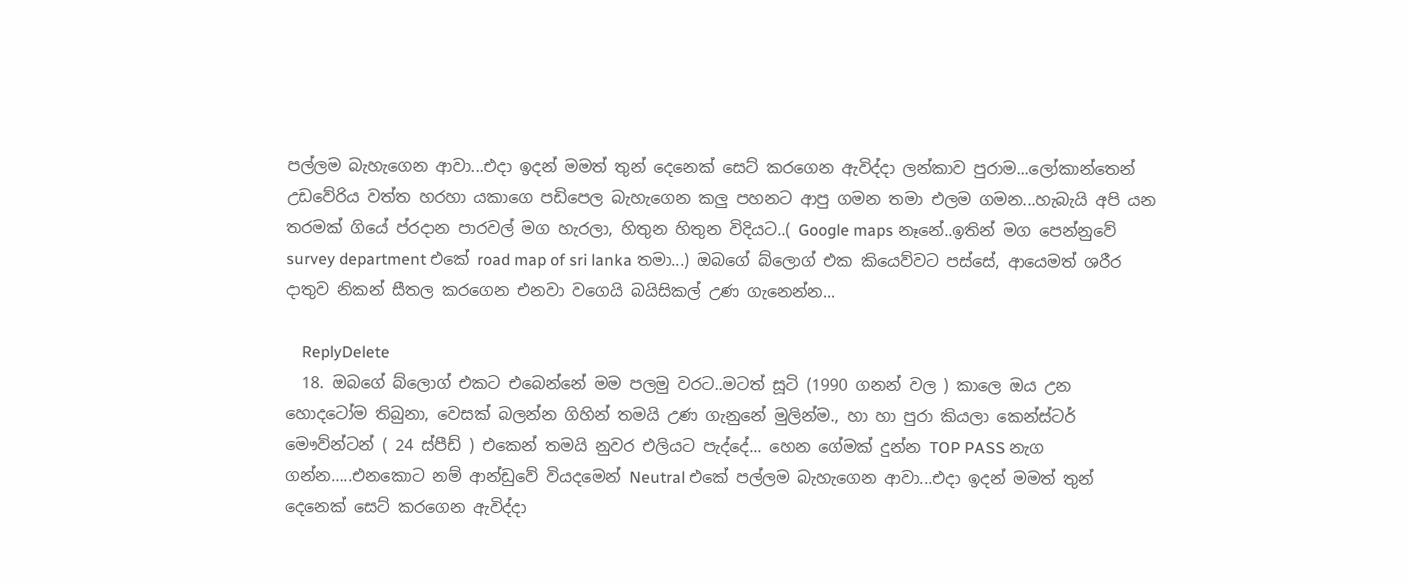පල්ලම බැහැගෙන ආවා...එදා ඉදන් මමත් තුන් දෙනෙක් සෙට් කරගෙන ඇවිද්දා ලන්කාව පුරාම...ලෝකාන්තෙන් උඩවේරිය වත්ත හරහා යකාගෙ පඩිපෙල බැහැගෙන කලු පහනට ආපු ගමන තමා එලම ගමන...හැබැයි අපි යන තරමක් ගියේ ප්රදාන පාරවල් මග හැරලා, හිතුන හිතුන විදියට..( Google maps නෑනේ..ඉතින් මග පෙන්නුවේ survey department එකේ road map of sri lanka තමා...) ඔබගේ බ්ලොග් එක කියෙව්වට පස්සේ, ආයෙමත් ශරීර දාතුව නිකන් සීතල කරගෙන එනවා වගෙයි බයිසිකල් උණ ගැනෙන්න...

    ReplyDelete
  18. ඔබගේ බ්ලොග් එකට එබෙන්නේ මම පලමු වරට..මටත් සූටි (1990 ගනන් වල ) කාලෙ ඔය උන හොදටෝම තිබුනා, වෙසක් බලන්න ගිහින් තමයි උණ ගැනුනේ මුලින්ම., හා හා පුරා කියලා කෙන්ස්ටර් මෞව්න්ටන් ( 24 ස්පීඩ් ) එකෙන් තමයි නුවර එලියට පැද්දේ... හෙන ගේමක් දුන්න TOP PASS නැග ගන්න…..එනකොට නම් ආන්ඩුවේ වියදමෙන් Neutral එකේ පල්ලම බැහැගෙන ආවා...එදා ඉදන් මමත් තුන් දෙනෙක් සෙට් කරගෙන ඇවිද්දා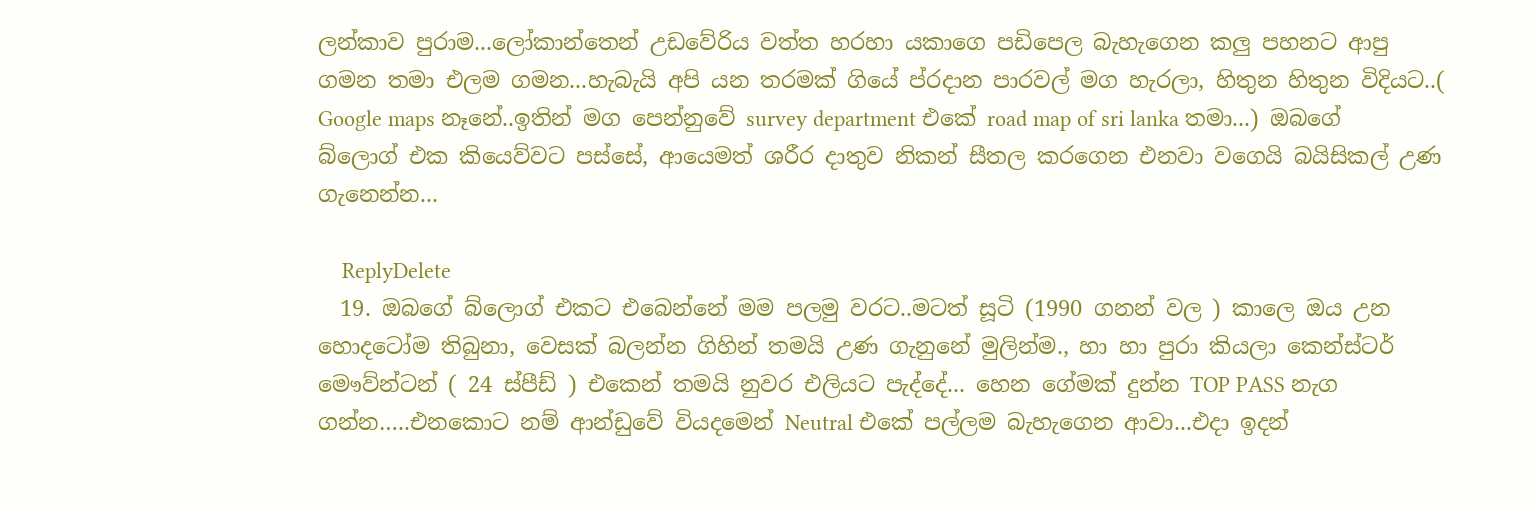ලන්කාව පුරාම...ලෝකාන්තෙන් උඩවේරිය වත්ත හරහා යකාගෙ පඩිපෙල බැහැගෙන කලු පහනට ආපු ගමන තමා එලම ගමන...හැබැයි අපි යන තරමක් ගියේ ප්රදාන පාරවල් මග හැරලා, හිතුන හිතුන විදියට..( Google maps නෑනේ..ඉතින් මග පෙන්නුවේ survey department එකේ road map of sri lanka තමා...) ඔබගේ බ්ලොග් එක කියෙව්වට පස්සේ, ආයෙමත් ශරීර දාතුව නිකන් සීතල කරගෙන එනවා වගෙයි බයිසිකල් උණ ගැනෙන්න...

    ReplyDelete
  19. ඔබගේ බ්ලොග් එකට එබෙන්නේ මම පලමු වරට..මටත් සූටි (1990 ගනන් වල ) කාලෙ ඔය උන හොදටෝම තිබුනා, වෙසක් බලන්න ගිහින් තමයි උණ ගැනුනේ මුලින්ම., හා හා පුරා කියලා කෙන්ස්ටර් මෞව්න්ටන් ( 24 ස්පීඩ් ) එකෙන් තමයි නුවර එලියට පැද්දේ... හෙන ගේමක් දුන්න TOP PASS නැග ගන්න…..එනකොට නම් ආන්ඩුවේ වියදමෙන් Neutral එකේ පල්ලම බැහැගෙන ආවා...එදා ඉදන්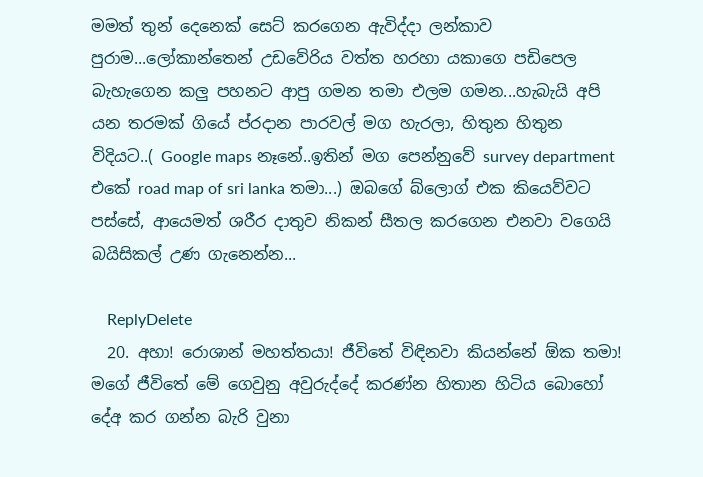මමත් තුන් දෙනෙක් සෙට් කරගෙන ඇවිද්දා ලන්කාව පුරාම...ලෝකාන්තෙන් උඩවේරිය වත්ත හරහා යකාගෙ පඩිපෙල බැහැගෙන කලු පහනට ආපු ගමන තමා එලම ගමන...හැබැයි අපි යන තරමක් ගියේ ප්රදාන පාරවල් මග හැරලා, හිතුන හිතුන විදියට..( Google maps නෑනේ..ඉතින් මග පෙන්නුවේ survey department එකේ road map of sri lanka තමා...) ඔබගේ බ්ලොග් එක කියෙව්වට පස්සේ, ආයෙමත් ශරීර දාතුව නිකන් සීතල කරගෙන එනවා වගෙයි බයිසිකල් උණ ගැනෙන්න...

    ReplyDelete
  20. අහා! රොශාන් මහත්තයා! ජීවිතේ විඳිනවා කියන්නේ ඕක තමා! මගේ ජීවිතේ මේ ගෙවුනු අවුරුද්දේ කරණ්න හිතාන හිටිය බොහෝ දේඅ කර ගන්න බැරි වුනා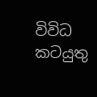විවිධ කටයුතු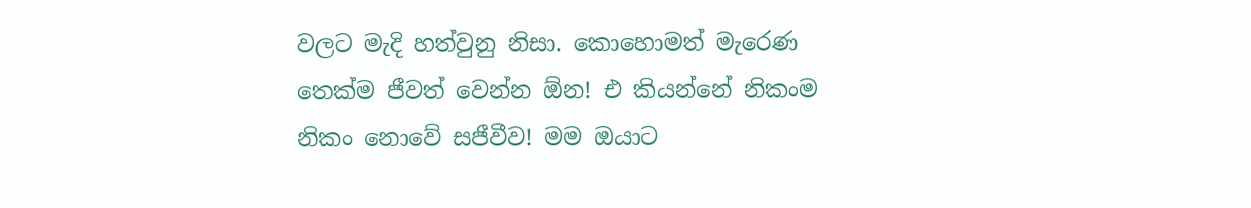වලට මැදි හත්වුනු නිසා. කොහොමත් මැරෙණ තෙක්ම ජීවත් වෙන්න ඕන! එ කියන්නේ නිකංම නිකං නොවේ සජීවීව! මම ඔයාට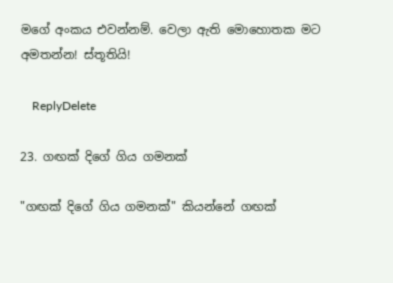මගේ අංකය එවන්නම්. වෙලා ඇති මොහොතක මට අමතන්න! ස්තූතියි!

    ReplyDelete

23. ගඟක් දිගේ ගිය ගමනක්

"ගඟක් දිගේ ගිය ගමනක්" කියන්නේ ගඟක්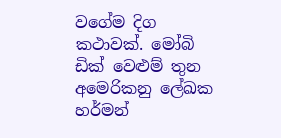වගේම දිග කථාවක්. මෝබි ඩික් වෙළුම් තුන අමෙරිකනු ලේඛක හර්මන්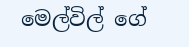මෙල්විල් ගේ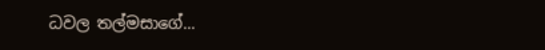ධවල තල්මසාගේ...